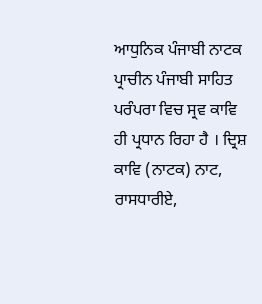ਆਧੁਨਿਕ ਪੰਜਾਬੀ ਨਾਟਕ
ਪ੍ਰਾਚੀਨ ਪੰਜਾਬੀ ਸਾਹਿਤ ਪਰੰਪਰਾ ਵਿਚ ਸ੍ਰਵ ਕਾਵਿ ਹੀ ਪ੍ਰਧਾਨ ਰਿਹਾ ਹੈ । ਦ੍ਰਿਸ਼ ਕਾਵਿ (ਨਾਟਕ) ਨਾਟ, ਰਾਸਧਾਰੀਏ,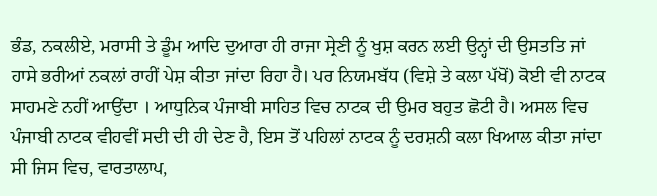ਭੰਡ, ਨਕਲੀਏ, ਮਰਾਸੀ ਤੇ ਡੂੰਮ ਆਦਿ ਦੁਆਰਾ ਹੀ ਰਾਜਾ ਸ੍ਰੇਣੀ ਨੂੰ ਖੁਸ਼ ਕਰਨ ਲਈ ਉਨ੍ਹਾਂ ਦੀ ਉਸਤਤਿ ਜਾਂ ਹਾਸੇ ਭਰੀਆਂ ਨਕਲਾਂ ਰਾਹੀਂ ਪੇਸ਼ ਕੀਤਾ ਜਾਂਦਾ ਰਿਹਾ ਹੈ। ਪਰ ਨਿਯਮਬੱਧ (ਵਿਸ਼ੇ ਤੇ ਕਲਾ ਪੱਖੋਂ) ਕੋਈ ਵੀ ਨਾਟਕ ਸਾਹਮਣੇ ਨਹੀਂ ਆਉਂਦਾ । ਆਧੁਨਿਕ ਪੰਜਾਬੀ ਸਾਹਿਤ ਵਿਚ ਨਾਟਕ ਦੀ ਉਮਰ ਬਹੁਤ ਛੋਟੀ ਹੈ। ਅਸਲ ਵਿਚ ਪੰਜਾਬੀ ਨਾਟਕ ਵੀਹਵੀਂ ਸਦੀ ਦੀ ਹੀ ਦੇਣ ਹੈ, ਇਸ ਤੋਂ ਪਹਿਲਾਂ ਨਾਟਕ ਨੂੰ ਦਰਸ਼ਨੀ ਕਲਾ ਖਿਆਲ ਕੀਤਾ ਜਾਂਦਾ ਸੀ ਜਿਸ ਵਿਚ, ਵਾਰਤਾਲਾਪ,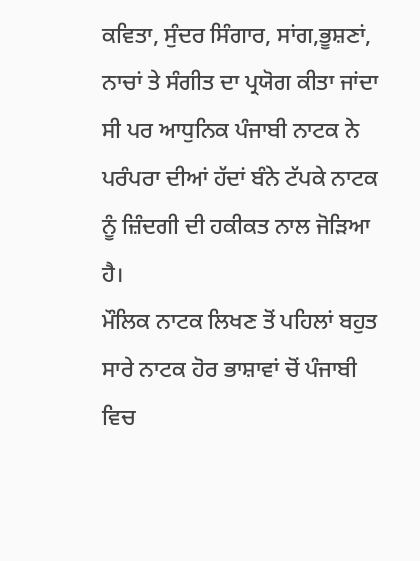ਕਵਿਤਾ, ਸੁੰਦਰ ਸਿੰਗਾਰ, ਸਾਂਗ,ਭੂਸ਼ਣਾਂ, ਨਾਚਾਂ ਤੇ ਸੰਗੀਤ ਦਾ ਪ੍ਰਯੋਗ ਕੀਤਾ ਜਾਂਦਾ ਸੀ ਪਰ ਆਧੁਨਿਕ ਪੰਜਾਬੀ ਨਾਟਕ ਨੇ ਪਰੰਪਰਾ ਦੀਆਂ ਹੱਦਾਂ ਬੰਨੇ ਟੱਪਕੇ ਨਾਟਕ ਨੂੰ ਜ਼ਿੰਦਗੀ ਦੀ ਹਕੀਕਤ ਨਾਲ ਜੋੜਿਆ ਹੈ।
ਮੌਲਿਕ ਨਾਟਕ ਲਿਖਣ ਤੋਂ ਪਹਿਲਾਂ ਬਹੁਤ ਸਾਰੇ ਨਾਟਕ ਹੋਰ ਭਾਸ਼ਾਵਾਂ ਚੋਂ ਪੰਜਾਬੀ ਵਿਚ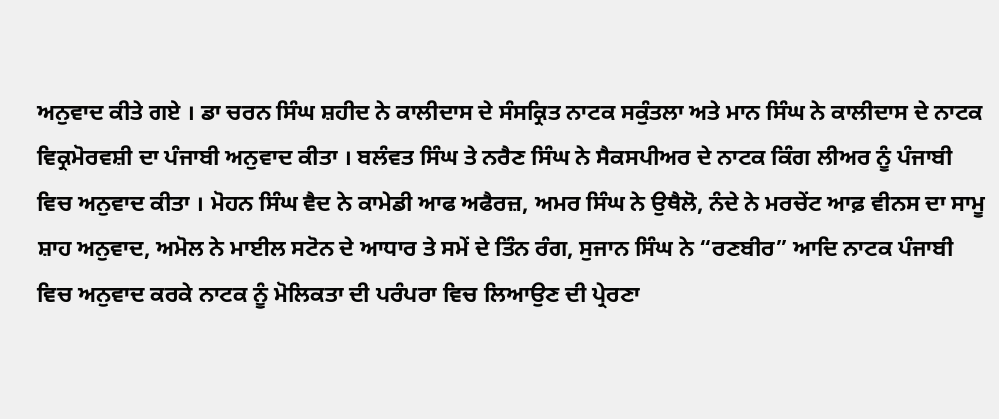ਅਨੁਵਾਦ ਕੀਤੇ ਗਏ । ਡਾ ਚਰਨ ਸਿੰਘ ਸ਼ਹੀਦ ਨੇ ਕਾਲੀਦਾਸ ਦੇ ਸੰਸਕ੍ਰਿਤ ਨਾਟਕ ਸਕੁੰਤਲਾ ਅਤੇ ਮਾਨ ਸਿੰਘ ਨੇ ਕਾਲੀਦਾਸ ਦੇ ਨਾਟਕ ਵਿਕ੍ਰਮੋਰਵਸ਼ੀ ਦਾ ਪੰਜਾਬੀ ਅਨੁਵਾਦ ਕੀਤਾ । ਬਲੰਵਤ ਸਿੰਘ ਤੇ ਨਰੈਣ ਸਿੰਘ ਨੇ ਸੈਕਸਪੀਅਰ ਦੇ ਨਾਟਕ ਕਿੰਗ ਲੀਅਰ ਨੂੰ ਪੰਜਾਬੀ ਵਿਚ ਅਨੁਵਾਦ ਕੀਤਾ । ਮੋਹਨ ਸਿੰਘ ਵੈਦ ਨੇ ਕਾਮੇਡੀ ਆਫ ਅਫੈਰਜ਼, ਅਮਰ ਸਿੰਘ ਨੇ ਉਥੈਲੋ, ਨੰਦੇ ਨੇ ਮਰਚੇਂਟ ਆਫ਼ ਵੀਨਸ ਦਾ ਸਾਮੂ ਸ਼ਾਹ ਅਨੁਵਾਦ, ਅਮੋਲ ਨੇ ਮਾਈਲ ਸਟੋਨ ਦੇ ਆਧਾਰ ਤੇ ਸਮੇਂ ਦੇ ਤਿੰਨ ਰੰਗ, ਸੁਜਾਨ ਸਿੰਘ ਨੇ “ਰਣਬੀਰ” ਆਦਿ ਨਾਟਕ ਪੰਜਾਬੀ ਵਿਚ ਅਨੁਵਾਦ ਕਰਕੇ ਨਾਟਕ ਨੂੰ ਮੋਲਿਕਤਾ ਦੀ ਪਰੰਪਰਾ ਵਿਚ ਲਿਆਉਣ ਦੀ ਪ੍ਰੇਰਣਾ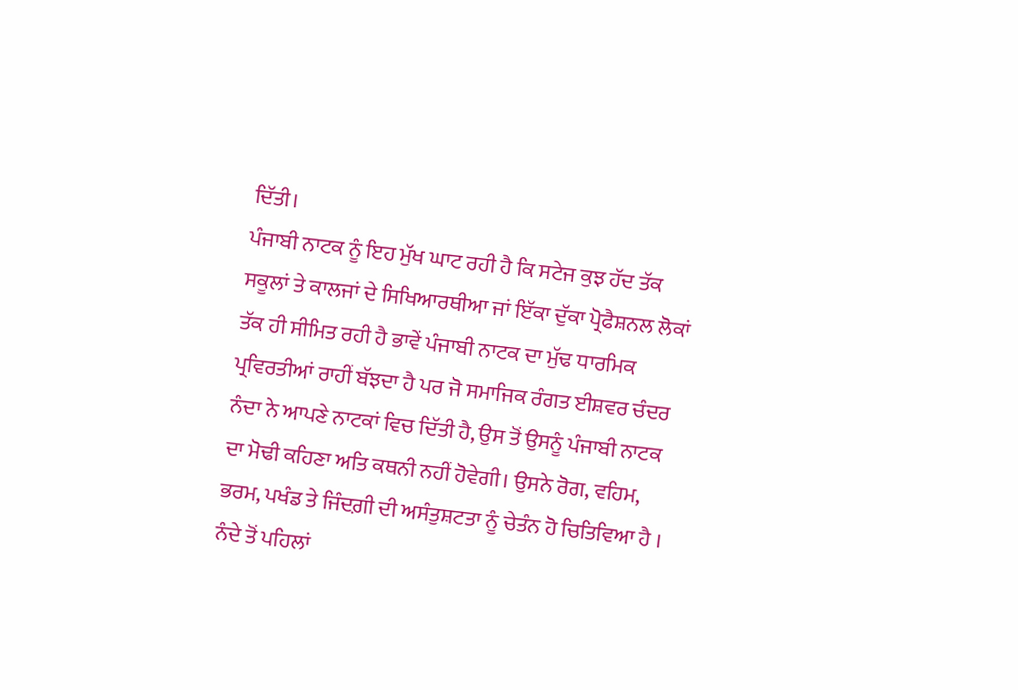ਦਿੱਤੀ।
ਪੰਜਾਬੀ ਨਾਟਕ ਨੂੰ ਇਹ ਮੁੱਖ ਘਾਟ ਰਹੀ ਹੈ ਕਿ ਸਟੇਜ ਕੁਝ ਹੱਦ ਤੱਕ ਸਕੂਲਾਂ ਤੇ ਕਾਲਜਾਂ ਦੇ ਸਿਖਿਆਰਥੀਆ ਜਾਂ ਇੱਕਾ ਦੁੱਕਾ ਪ੍ਰੋਫੈਸ਼ਨਲ ਲੋਕਾਂ ਤੱਕ ਹੀ ਸੀਮਿਤ ਰਹੀ ਹੈ ਭਾਵੇਂ ਪੰਜਾਬੀ ਨਾਟਕ ਦਾ ਮੁੱਢ ਧਾਰਮਿਕ ਪ੍ਰਵਿਰਤੀਆਂ ਰਾਹੀਂ ਬੱਝਦਾ ਹੈ ਪਰ ਜੋ ਸਮਾਜਿਕ ਰੰਗਤ ਈਸ਼ਵਰ ਚੰਦਰ ਨੰਦਾ ਨੇ ਆਪਣੇ ਨਾਟਕਾਂ ਵਿਚ ਦਿੱਤੀ ਹੈ, ਉਸ ਤੋਂ ਉਸਨੂੰ ਪੰਜਾਬੀ ਨਾਟਕ ਦਾ ਮੋਢੀ ਕਹਿਣਾ ਅਤਿ ਕਥਨੀ ਨਹੀਂ ਹੋਵੇਗੀ। ਉਸਨੇ ਰੋਗ, ਵਹਿਮ, ਭਰਮ, ਪਖੰਡ ਤੇ ਜਿੰਦਗ਼ੀ ਦੀ ਅਸੰਤੁਸ਼ਟਤਾ ਨੂੰ ਚੇਤੰਨ ਹੋ ਚਿਤਿਵਿਆ ਹੈ ।
ਨੰਦੇ ਤੋਂ ਪਹਿਲਾਂ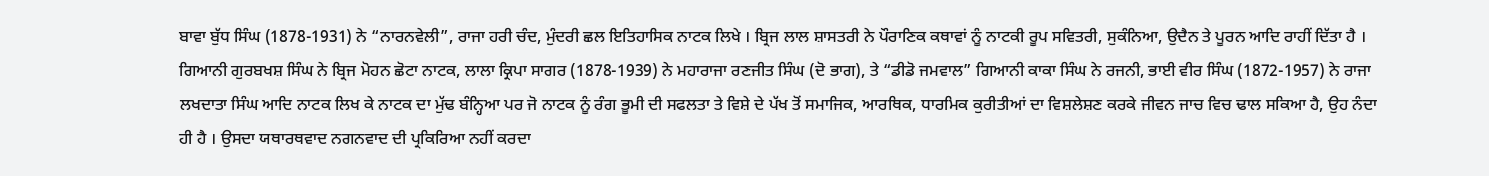ਬਾਵਾ ਬੁੱਧ ਸਿੰਘ (1878-1931) ਨੇ “ਨਾਰਨਵੇਲੀ”, ਰਾਜਾ ਹਰੀ ਚੰਦ, ਮੁੰਦਰੀ ਛਲ ਇਤਿਹਾਸਿਕ ਨਾਟਕ ਲਿਖੇ । ਬ੍ਰਿਜ ਲਾਲ ਸ਼ਾਸਤਰੀ ਨੇ ਪੌਰਾਣਿਕ ਕਥਾਵਾਂ ਨੂੰ ਨਾਟਕੀ ਰੂਪ ਸਵਿਤਰੀ, ਸੁਕੰਨਿਆ, ਉਦੈਨ ਤੇ ਪੂਰਨ ਆਦਿ ਰਾਹੀਂ ਦਿੱਤਾ ਹੈ । ਗਿਆਨੀ ਗੁਰਬਖਸ਼ ਸਿੰਘ ਨੇ ਬ੍ਰਿਜ ਮੋਹਨ ਛੋਟਾ ਨਾਟਕ, ਲਾਲਾ ਕ੍ਰਿਪਾ ਸਾਗਰ (1878-1939) ਨੇ ਮਹਾਰਾਜਾ ਰਣਜੀਤ ਸਿੰਘ (ਦੋ ਭਾਗ), ਤੇ “ਡੀਡੋ ਜਮਵਾਲ” ਗਿਆਨੀ ਕਾਕਾ ਸਿੰਘ ਨੇ ਰਜਨੀ, ਭਾਈ ਵੀਰ ਸਿੰਘ (1872-1957) ਨੇ ਰਾਜਾ ਲਖਦਾਤਾ ਸਿੰਘ ਆਦਿ ਨਾਟਕ ਲਿਖ ਕੇ ਨਾਟਕ ਦਾ ਮੁੱਢ ਬੰਨ੍ਹਿਆ ਪਰ ਜੋ ਨਾਟਕ ਨੂੰ ਰੰਗ ਭੂਮੀ ਦੀ ਸਫਲਤਾ ਤੇ ਵਿਸ਼ੇ ਦੇ ਪੱਖ ਤੋਂ ਸਮਾਜਿਕ, ਆਰਥਿਕ, ਧਾਰਮਿਕ ਕੁਰੀਤੀਆਂ ਦਾ ਵਿਸ਼ਲੇਸ਼ਣ ਕਰਕੇ ਜੀਵਨ ਜਾਚ ਵਿਚ ਢਾਲ ਸਕਿਆ ਹੈ, ਉਹ ਨੰਦਾ ਹੀ ਹੈ । ਉਸਦਾ ਯਥਾਰਥਵਾਦ ਨਗਨਵਾਦ ਦੀ ਪ੍ਰਕਿਰਿਆ ਨਹੀਂ ਕਰਦਾ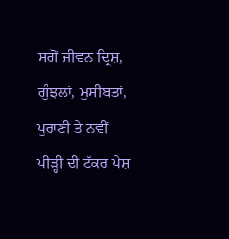ਸਗੋਂ ਜੀਵਨ ਦ੍ਰਿਸ਼, ਗੁੰਝਲਾਂ, ਮੁਸੀਬਤਾਂ, ਪੁਰਾਣੀ ਤੇ ਨਵੀਂ ਪੀੜ੍ਹੀ ਦੀ ਟੱਕਰ ਪੇਸ਼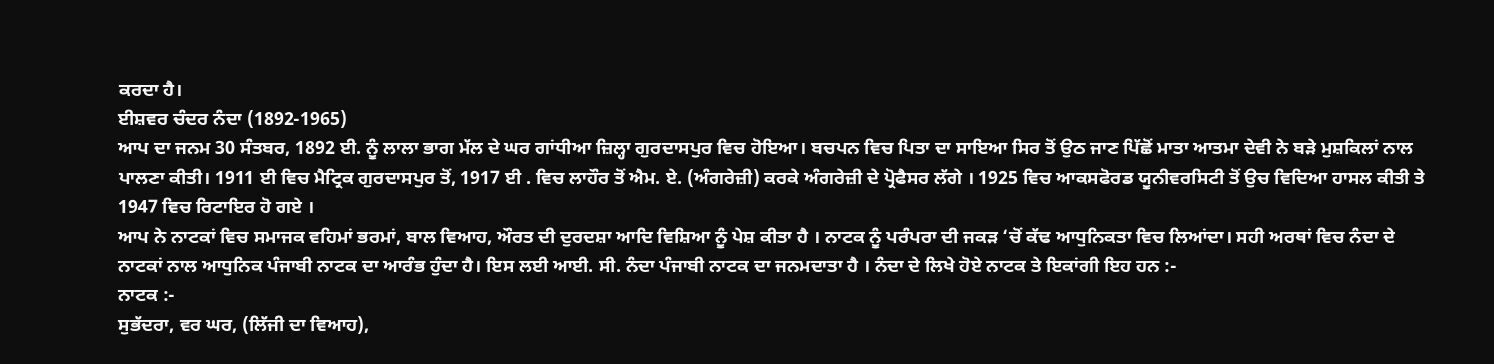ਕਰਦਾ ਹੈ।
ਈਸ਼ਵਰ ਚੰਦਰ ਨੰਦਾ (1892-1965)
ਆਪ ਦਾ ਜਨਮ 30 ਸੰਤਬਰ, 1892 ਈ. ਨੂੰ ਲਾਲਾ ਭਾਗ ਮੱਲ ਦੇ ਘਰ ਗਾਂਧੀਆ ਜ਼ਿਲ੍ਹਾ ਗੁਰਦਾਸਪੁਰ ਵਿਚ ਹੋਇਆ। ਬਚਪਨ ਵਿਚ ਪਿਤਾ ਦਾ ਸਾਇਆ ਸਿਰ ਤੋਂ ਉਠ ਜਾਣ ਪਿੱਛੋਂ ਮਾਤਾ ਆਤਮਾ ਦੇਵੀ ਨੇ ਬੜੇ ਮੁਸ਼ਕਿਲਾਂ ਨਾਲ ਪਾਲਣਾ ਕੀਤੀ। 1911 ਈ ਵਿਚ ਮੈਟ੍ਰਿਕ ਗੁਰਦਾਸਪੁਰ ਤੋਂ, 1917 ਈ . ਵਿਚ ਲਾਹੌਰ ਤੋਂ ਐਮ. ਏ. (ਅੰਗਰੇਜ਼ੀ) ਕਰਕੇ ਅੰਗਰੇਜ਼ੀ ਦੇ ਪ੍ਰੋਫੈਸਰ ਲੱਗੇ । 1925 ਵਿਚ ਆਕਸਫੋਰਡ ਯੂਨੀਵਰਸਿਟੀ ਤੋਂ ਉਚ ਵਿਦਿਆ ਹਾਸਲ ਕੀਤੀ ਤੇ 1947 ਵਿਚ ਰਿਟਾਇਰ ਹੋ ਗਏ ।
ਆਪ ਨੇ ਨਾਟਕਾਂ ਵਿਚ ਸਮਾਜਕ ਵਹਿਮਾਂ ਭਰਮਾਂ, ਬਾਲ ਵਿਆਹ, ਔਰਤ ਦੀ ਦੁਰਦਸ਼ਾ ਆਦਿ ਵਿਸ਼ਿਆ ਨੂੰ ਪੇਸ਼ ਕੀਤਾ ਹੈ । ਨਾਟਕ ਨੂੰ ਪਰੰਪਰਾ ਦੀ ਜਕੜ ‘ਚੋਂ ਕੱਢ ਆਧੁਨਿਕਤਾ ਵਿਚ ਲਿਆਂਦਾ। ਸਹੀ ਅਰਥਾਂ ਵਿਚ ਨੰਦਾ ਦੇ ਨਾਟਕਾਂ ਨਾਲ ਆਧੁਨਿਕ ਪੰਜਾਬੀ ਨਾਟਕ ਦਾ ਆਰੰਭ ਹੁੰਦਾ ਹੈ। ਇਸ ਲਈ ਆਈ. ਸੀ. ਨੰਦਾ ਪੰਜਾਬੀ ਨਾਟਕ ਦਾ ਜਨਮਦਾਤਾ ਹੈ । ਨੰਦਾ ਦੇ ਲਿਖੇ ਹੋਏ ਨਾਟਕ ਤੇ ਇਕਾਂਗੀ ਇਹ ਹਨ :-
ਨਾਟਕ :-
ਸੁਭੱਦਰਾ, ਵਰ ਘਰ, (ਲਿੱਜੀ ਦਾ ਵਿਆਹ),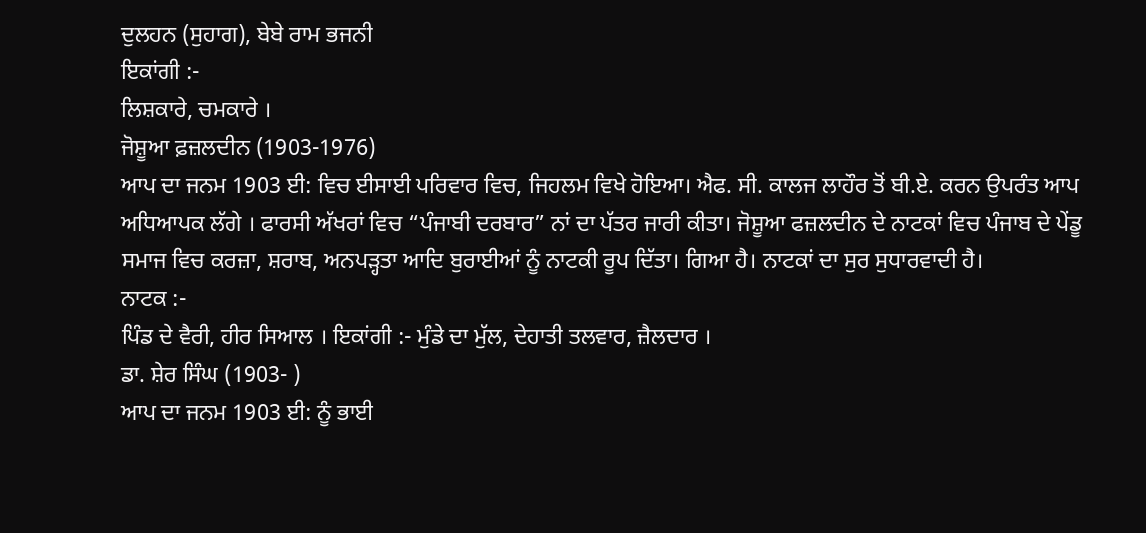ਦੁਲਹਨ (ਸੁਹਾਗ), ਬੇਬੇ ਰਾਮ ਭਜਨੀ
ਇਕਾਂਗੀ :-
ਲਿਸ਼ਕਾਰੇ, ਚਮਕਾਰੇ ।
ਜੋਸ਼ੂਆ ਫ਼ਜ਼ਲਦੀਨ (1903-1976)
ਆਪ ਦਾ ਜਨਮ 1903 ਈ: ਵਿਚ ਈਸਾਈ ਪਰਿਵਾਰ ਵਿਚ, ਜਿਹਲਮ ਵਿਖੇ ਹੋਇਆ। ਐਫ. ਸੀ. ਕਾਲਜ ਲਾਹੌਰ ਤੋਂ ਬੀ.ਏ. ਕਰਨ ਉਪਰੰਤ ਆਪ ਅਧਿਆਪਕ ਲੱਗੇ । ਫਾਰਸੀ ਅੱਖਰਾਂ ਵਿਚ “ਪੰਜਾਬੀ ਦਰਬਾਰ” ਨਾਂ ਦਾ ਪੱਤਰ ਜਾਰੀ ਕੀਤਾ। ਜੋਸ਼ੂਆ ਫਜ਼ਲਦੀਨ ਦੇ ਨਾਟਕਾਂ ਵਿਚ ਪੰਜਾਬ ਦੇ ਪੇਂਡੂ ਸਮਾਜ ਵਿਚ ਕਰਜ਼ਾ, ਸ਼ਰਾਬ, ਅਨਪੜ੍ਹਤਾ ਆਦਿ ਬੁਰਾਈਆਂ ਨੂੰ ਨਾਟਕੀ ਰੂਪ ਦਿੱਤਾ। ਗਿਆ ਹੈ। ਨਾਟਕਾਂ ਦਾ ਸੁਰ ਸੁਧਾਰਵਾਦੀ ਹੈ।
ਨਾਟਕ :-
ਪਿੰਡ ਦੇ ਵੈਰੀ, ਹੀਰ ਸਿਆਲ । ਇਕਾਂਗੀ :- ਮੁੰਡੇ ਦਾ ਮੁੱਲ, ਦੇਹਾਤੀ ਤਲਵਾਰ, ਜ਼ੈਲਦਾਰ ।
ਡਾ. ਸ਼ੇਰ ਸਿੰਘ (1903- )
ਆਪ ਦਾ ਜਨਮ 1903 ਈ: ਨੂੰ ਭਾਈ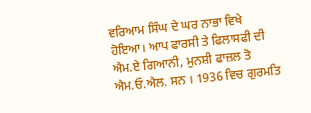ਵਰਿਆਮ ਸਿੰਘ ਦੇ ਘਰ ਨਾਭਾ ਵਿਖੇ ਹੋਇਆ। ਆਪ ਫਾਰਸੀ ਤੇ ਫਿਲਾਸਫੀ ਦੀ ਐਮ.ਏ ਗਿਆਨੀ, ਮੁਨਸ਼ੀ ਫਾਜ਼ਲ ਤੋ ਐਮ.ਓ.ਐਲ. ਸਨ । 1936 ਵਿਚ ਗੁਰਮਤਿ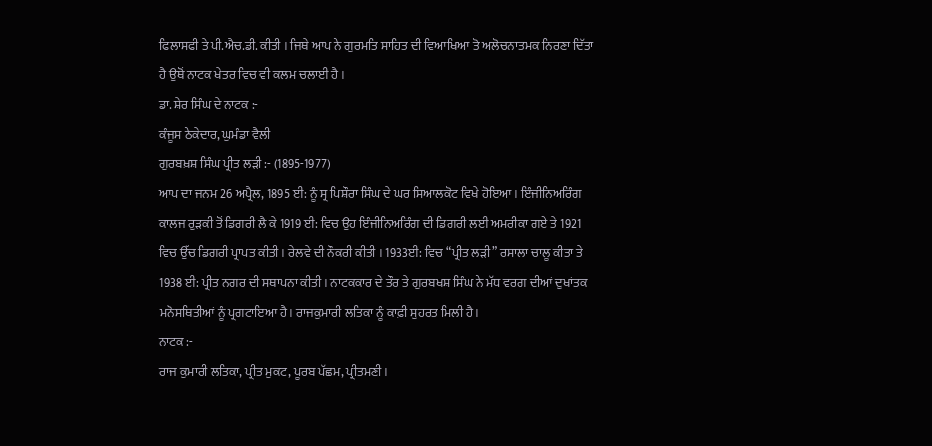ਫਿਲਾਸਫੀ ਤੇ ਪੀ.ਐਚ.ਡੀ. ਕੀਤੀ । ਜਿਥੇ ਆਪ ਨੇ ਗੁਰਮਤਿ ਸਾਹਿਤ ਦੀ ਵਿਆਖਿਆ ਤੋ ਅਲੋਚਨਾਤਮਕ ਨਿਰਣਾ ਦਿੱਤਾ ਹੈ ਉਥੋਂ ਨਾਟਕ ਖੇਤਰ ਵਿਚ ਵੀ ਕਲਮ ਚਲਾਈ ਹੈ ।
ਡਾ. ਸ਼ੇਰ ਸਿੰਘ ਦੇ ਨਾਟਕ :-
ਕੰਜੂਸ ਠੇਕੇਦਾਰ, ਘੁਮੰਡਾ ਵੈਲੀ
ਗੁਰਬਖ਼ਸ਼ ਸਿੰਘ ਪ੍ਰੀਤ ਲੜੀ :- (1895-1977)
ਆਪ ਦਾ ਜਨਮ 26 ਅਪ੍ਰੈਲ, 1895 ਈ: ਨੂੰ ਸ੍ਰ ਪਿਸ਼ੌਰਾ ਸਿੰਘ ਦੇ ਘਰ ਸਿਆਲਕੋਟ ਵਿਖੇ ਹੋਇਆ । ਇੰਜੀਨਿਅਰਿੰਗ ਕਾਲਜ ਰੁੜਕੀ ਤੋਂ ਡਿਗਰੀ ਲੈ ਕੇ 1919 ਈ: ਵਿਚ ਉਹ ਇੰਜੀਨਿਅਰਿੰਗ ਦੀ ਡਿਗਰੀ ਲਈ ਅਮਰੀਕਾ ਗਏ ਤੇ 1921 ਵਿਚ ਉੱਚ ਡਿਗਰੀ ਪ੍ਰਾਪਤ ਕੀਤੀ । ਰੇਲਵੇ ਦੀ ਨੌਕਰੀ ਕੀਤੀ । 1933ਈ: ਵਿਚ “ਪ੍ਰੀਤ ਲੜੀ” ਰਸਾਲਾ ਚਾਲੂ ਕੀਤਾ ਤੇ 1938 ਈ: ਪ੍ਰੀਤ ਨਗਰ ਦੀ ਸਥਾਪਨਾ ਕੀਤੀ । ਨਾਟਕਕਾਰ ਦੇ ਤੌਰ ਤੇ ਗੁਰਬਖਸ਼ ਸਿੰਘ ਨੇ ਮੱਧ ਵਰਗ ਦੀਆਂ ਦੁਖਾਂਤਕ ਮਨੋਸਥਿਤੀਆਂ ਨੂੰ ਪ੍ਰਗਟਾਇਆ ਹੈ। ਰਾਜਕੁਮਾਰੀ ਲਤਿਕਾ ਨੂੰ ਕਾਫ਼ੀ ਸੁਹਰਤ ਮਿਲੀ ਹੈ।
ਨਾਟਕ :-
ਰਾਜ ਕੁਮਾਰੀ ਲਤਿਕਾ, ਪ੍ਰੀਤ ਮੁਕਟ, ਪੂਰਬ ਪੱਛਮ, ਪ੍ਰੀਤਮਣੀ ।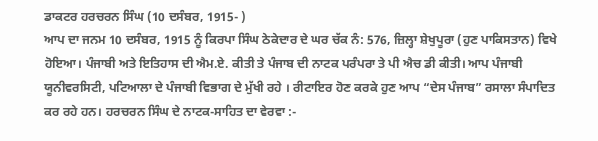ਡਾਕਟਰ ਹਰਚਰਨ ਸਿੰਘ (10 ਦਸੰਬਰ, 1915- )
ਆਪ ਦਾ ਜਨਮ 10 ਦਸੰਬਰ, 1915 ਨੂੰ ਕਿਰਪਾ ਸਿੰਘ ਠੇਕੇਦਾਰ ਦੇ ਘਰ ਚੱਕ ਨੰ: 576, ਜ਼ਿਲ੍ਹਾ ਸ਼ੇਖੁਪੂਰਾ (ਹੁਣ ਪਾਕਿਸਤਾਨ) ਵਿਖੇ ਹੋਇਆ। ਪੰਜਾਬੀ ਅਤੇ ਇਤਿਹਾਸ ਦੀ ਐਮ.ਏ. ਕੀਤੀ ਤੇ ਪੰਜਾਬ ਦੀ ਨਾਟਕ ਪਰੰਪਰਾ ਤੇ ਪੀ ਐਚ ਡੀ ਕੀਤੀ। ਆਪ ਪੰਜਾਬੀ ਯੂਨੀਵਰਸਿਟੀ, ਪਟਿਆਲਾ ਦੇ ਪੰਜਾਬੀ ਵਿਭਾਗ ਦੇ ਮੁੱਖੀ ਰਹੇ । ਰੀਟਾਇਰ ਹੋਣ ਕਰਕੇ ਹੁਣ ਆਪ “ਦੇਸ ਪੰਜਾਬ” ਰਸਾਲਾ ਸੰਪਾਦਿਤ ਕਰ ਰਹੇ ਹਨ। ਹਰਚਰਨ ਸਿੰਘ ਦੇ ਨਾਟਕ-ਸਾਹਿਤ ਦਾ ਵੇਰਵਾ :-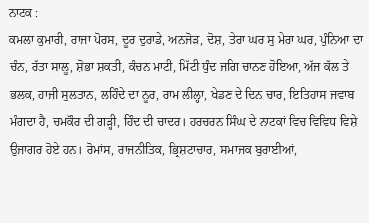ਨਾਟਕ :
ਕਮਲਾ ਕੁਮਾਰੀ, ਰਾਜਾ ਪੋਰਸ, ਦੂਰ ਦੁਰਾਡੇ, ਅਨਜੋੜ, ਦੋਸ਼, ਤੇਰਾ ਘਰ ਸੁ ਮੇਰਾ ਘਰ, ਪੁੰਨਿਆ ਦਾ ਚੰਨ, ਰੱਤਾ ਸਾਲੂ, ਸ਼ੋਭਾ ਸ਼ਕਤੀ, ਕੰਚਨ ਮਾਟੀ, ਮਿੱਟੀ ਧੁੰਦ ਜਗਿ ਚਾਨਣ ਹੋਇਆ, ਅੱਜ ਕੱਲ ਤੇ ਭਲਕ, ਹਾਜੀ ਸੁਲਤਾਨ, ਲਹਿੰਦੇ ਦਾ ਨੂਰ, ਰਾਮ ਲੀਲ੍ਹਾ, ਖੇਡਣ ਦੇ ਦਿਨ ਚਾਰ, ਇਤਿਹਾਸ ਜਵਾਬ ਮੰਗਦਾ ਹੈ, ਚਮਕੌਰ ਦੀ ਗੜ੍ਹੀ, ਹਿੰਦ ਦੀ ਚਾਦਰ। ਹਰਚਰਨ ਸਿੰਘ ਦੇ ਨਾਟਕਾਂ ਵਿਚ ਵਿਵਿਧ ਵਿਸ਼ੇ ਉਜਾਗਰ ਹੋਏ ਹਨ। ਰੋਮਾਂਸ, ਰਾਜਨੀਤਿਕ, ਭ੍ਰਿਸ਼ਟਾਚਾਰ, ਸਮਾਜਕ ਬੁਰਾਈਆਂ,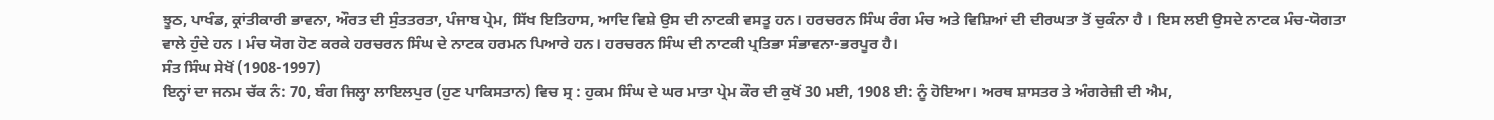ਝੂਠ, ਪਾਖੰਡ, ਕ੍ਰਾਂਤੀਕਾਰੀ ਭਾਵਨਾ, ਔਰਤ ਦੀ ਸੁੰਤਤਰਤਾ, ਪੰਜਾਬ ਪ੍ਰੇਮ, ਸਿੱਖ ਇਤਿਹਾਸ, ਆਦਿ ਵਿਸ਼ੇ ਉਸ ਦੀ ਨਾਟਕੀ ਵਸਤੂ ਹਨ। ਹਰਚਰਨ ਸਿੰਘ ਰੰਗ ਮੰਚ ਅਤੇ ਵਿਸ਼ਿਆਂ ਦੀ ਦੀਰਘਤਾ ਤੋਂ ਚੁਕੰਨਾ ਹੈ । ਇਸ ਲਈ ਉਸਦੇ ਨਾਟਕ ਮੰਚ-ਯੋਗਤਾ ਵਾਲੇ ਹੁੰਦੇ ਹਨ । ਮੰਚ ਯੋਗ ਹੋਣ ਕਰਕੇ ਹਰਚਰਨ ਸਿੰਘ ਦੇ ਨਾਟਕ ਹਰਮਨ ਪਿਆਰੇ ਹਨ। ਹਰਚਰਨ ਸਿੰਘ ਦੀ ਨਾਟਕੀ ਪ੍ਰਤਿਭਾ ਸੰਭਾਵਨਾ-ਭਰਪੂਰ ਹੈ।
ਸੰਤ ਸਿੰਘ ਸੇਖੋਂ (1908-1997)
ਇਨ੍ਹਾਂ ਦਾ ਜਨਮ ਚੱਕ ਨੰ: 70, ਬੰਗ ਜਿਲ੍ਹਾ ਲਾਇਲਪੁਰ (ਹੁਣ ਪਾਕਿਸਤਾਨ) ਵਿਚ ਸ੍ਰ : ਹੁਕਮ ਸਿੰਘ ਦੇ ਘਰ ਮਾਤਾ ਪ੍ਰੇਮ ਕੌਰ ਦੀ ਕੁਖੋਂ 30 ਮਈ, 1908 ਈ: ਨੂੰ ਹੋਇਆ। ਅਰਥ ਸ਼ਾਸਤਰ ਤੇ ਅੰਗਰੇਜ਼ੀ ਦੀ ਐਮ,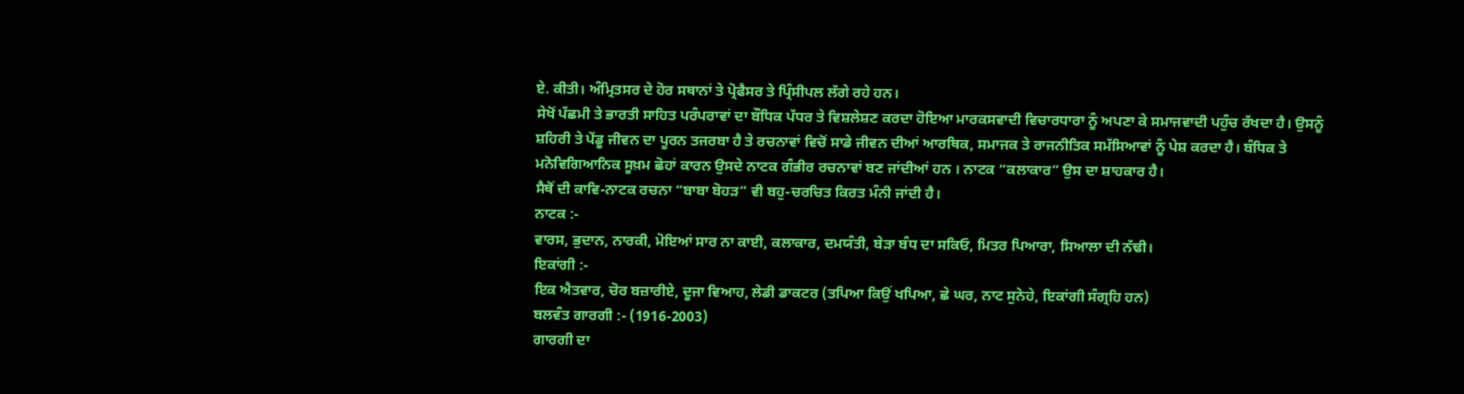ਏ. ਕੀਤੀ। ਅੰਮ੍ਰਿਤਸਰ ਦੇ ਹੋਰ ਸਥਾਨਾਂ ਤੇ ਪ੍ਰੋਫੈਸਰ ਤੇ ਪ੍ਰਿੰਸੀਪਲ ਲੱਗੇ ਰਹੇ ਹਨ।
ਸੇਖੋਂ ਪੱਛਮੀ ਤੇ ਭਾਰਤੀ ਸਾਹਿਤ ਪਰੰਪਰਾਵਾਂ ਦਾ ਬੌਧਿਕ ਪੱਧਰ ਤੇ ਵਿਸ਼ਲੇਸ਼ਣ ਕਰਦਾ ਹੋਇਆ ਮਾਰਕਸਵਾਦੀ ਵਿਚਾਰਧਾਰਾ ਨੂੰ ਅਪਣਾ ਕੇ ਸਮਾਜਵਾਦੀ ਪਹੁੰਚ ਰੱਖਦਾ ਹੈ। ਉਸਨੂੰ ਸ਼ਹਿਰੀ ਤੇ ਪੇਂਡੂ ਜੀਵਨ ਦਾ ਪੂਰਨ ਤਜਰਬਾ ਹੈ ਤੇ ਰਚਨਾਵਾਂ ਵਿਚੋਂ ਸਾਡੇ ਜੀਵਨ ਦੀਆਂ ਆਰਥਿਕ, ਸਮਾਜਕ ਤੇ ਰਾਜਨੀਤਿਕ ਸਮੱਸਿਆਵਾਂ ਨੂੰ ਪੇਸ਼ ਕਰਦਾ ਹੈ। ਬੰਧਿਕ ਤੇ ਮਨੋਵਿਗਿਆਨਿਕ ਸੂਖ਼ਮ ਛੋਹਾਂ ਕਾਰਨ ਉਸਦੇ ਨਾਟਕ ਗੰਭੀਰ ਰਚਨਾਵਾਂ ਬਣ ਜਾਂਦੀਆਂ ਹਨ । ਨਾਟਕ “ਕਲਾਕਾਰ” ਉਸ ਦਾ ਸ਼ਾਹਕਾਰ ਹੈ।
ਸੈਥੋਂ ਦੀ ਕਾਵਿ-ਨਾਟਕ ਰਚਨਾ “ਬਾਬਾ ਬੋਹੜ” ਵੀ ਬਹੁ-ਚਰਚਿਤ ਕਿਰਤ ਮੰਨੀ ਜਾਂਦੀ ਹੈ।
ਨਾਟਕ :-
ਵਾਰਸ, ਭੁਦਾਨ, ਨਾਰਕੀ, ਮੋਇਆਂ ਸਾਰ ਨਾ ਕਾਈ, ਕਲਾਕਾਰ, ਦਮਯੰਤੀ, ਬੇੜਾ ਬੰਧ ਦਾ ਸਕਿਓ, ਮਿਤਰ ਪਿਆਰਾ, ਸਿਆਲਾ ਦੀ ਨੱਢੀ।
ਇਕਾਂਗੀ :-
ਇਕ ਐਤਵਾਰ, ਚੋਰ ਬਜ਼ਾਰੀਏ, ਦੂਜਾ ਵਿਆਹ, ਲੇਡੀ ਡਾਕਟਰ (ਤਪਿਆ ਕਿਉਂ ਖਪਿਆ, ਛੇ ਘਰ, ਨਾਟ ਸੁਨੇਹੇ, ਇਕਾਂਗੀ ਸੰਗ੍ਰਹਿ ਹਨ)
ਬਲਵੰਤ ਗਾਰਗੀ :- (1916-2003)
ਗਾਰਗੀ ਦਾ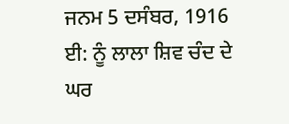ਜਨਮ 5 ਦਸੰਬਰ, 1916 ਈ: ਨੂੰ ਲਾਲਾ ਸ਼ਿਵ ਚੰਦ ਦੇ ਘਰ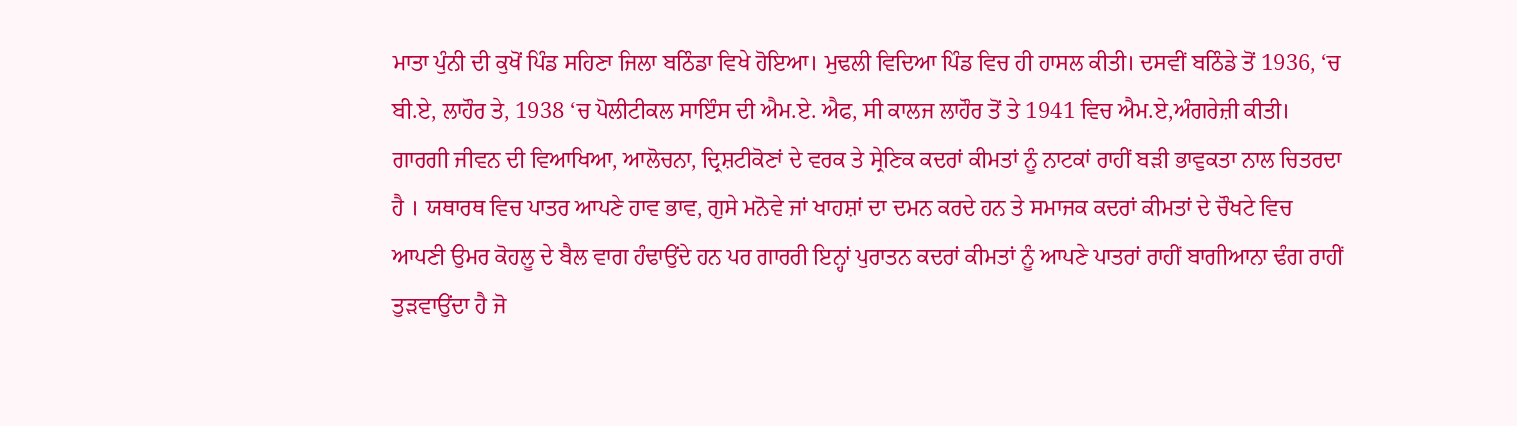ਮਾਤਾ ਪੁੰਨੀ ਦੀ ਕੁਖੋਂ ਪਿੰਡ ਸਹਿਣਾ ਜਿਲਾ ਬਠਿੰਡਾ ਵਿਖੇ ਹੋਇਆ। ਮੁਢਲੀ ਵਿਦਿਆ ਪਿੰਡ ਵਿਚ ਹੀ ਹਾਸਲ ਕੀਤੀ। ਦਸਵੀਂ ਬਠਿੰਡੇ ਤੋਂ 1936, ‘ਚ ਬੀ.ਏ, ਲਾਹੌਰ ਤੇ, 1938 ‘ਚ ਪੋਲੀਟੀਕਲ ਸਾਇੰਸ ਦੀ ਐਮ.ਏ. ਐਫ, ਸੀ ਕਾਲਜ ਲਾਹੌਰ ਤੋਂ ਤੇ 1941 ਵਿਚ ਐਮ.ਏ,ਅੰਗਰੇਜ਼ੀ ਕੀਤੀ।
ਗਾਰਗੀ ਜੀਵਨ ਦੀ ਵਿਆਖਿਆ, ਆਲੋਚਨਾ, ਦ੍ਰਿਸ਼ਟੀਕੋਣਾਂ ਦੇ ਵਰਕ ਤੇ ਸ੍ਰੇਣਿਕ ਕਦਰਾਂ ਕੀਮਤਾਂ ਨੂੰ ਨਾਟਕਾਂ ਰਾਹੀਂ ਬੜੀ ਭਾਵੁਕਤਾ ਨਾਲ ਚਿਤਰਦਾ ਹੈ । ਯਥਾਰਥ ਵਿਚ ਪਾਤਰ ਆਪਣੇ ਹਾਵ ਭਾਵ, ਗੁਸੇ ਮਨੋਵੇ ਜਾਂ ਖਾਹਸ਼ਾਂ ਦਾ ਦਮਨ ਕਰਦੇ ਹਨ ਤੇ ਸਮਾਜਕ ਕਦਰਾਂ ਕੀਮਤਾਂ ਦੇ ਚੌਖਟੇ ਵਿਚ ਆਪਣੀ ਉਮਰ ਕੋਹਲੂ ਦੇ ਬੈਲ ਵਾਗ ਹੰਢਾਉਂਦੇ ਹਨ ਪਰ ਗਾਰਰੀ ਇਨ੍ਹਾਂ ਪੁਰਾਤਨ ਕਦਰਾਂ ਕੀਮਤਾਂ ਨੂੰ ਆਪਣੇ ਪਾਤਰਾਂ ਰਾਹੀਂ ਬਾਗੀਆਨਾ ਢੰਗ ਰਾਹੀਂ ਤੁੜਵਾਉਂਦਾ ਹੈ ਜੋ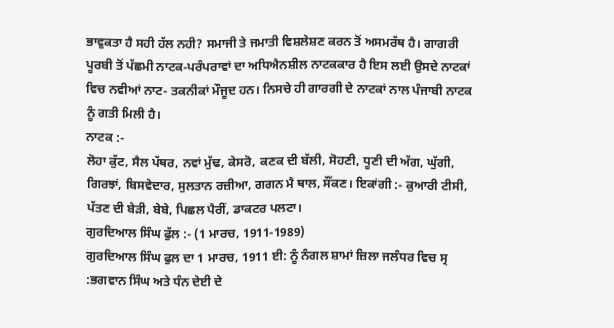ਭਾਵੁਕਤਾ ਹੈ ਸਹੀ ਹੱਲ ਨਹੀ? ਸਮਾਜੀ ਤੇ ਜਮਾਤੀ ਵਿਸ਼ਲੇਸ਼ਣ ਕਰਨ ਤੋਂ ਅਸਮਰੱਥ ਹੈ। ਗਾਗਰੀ ਪੂਰਬੀ ਤੋਂ ਪੱਛਮੀ ਨਾਟਕ-ਪਰੰਪਰਾਵਾਂ ਦਾ ਅਧਿਐਨਸ਼ੀਲ ਨਾਟਕਕਾਰ ਹੈ ਇਸ ਲਈ ਉਸਦੇ ਨਾਟਕਾਂ ਵਿਚ ਨਵੀਆਂ ਨਾਟ- ਤਕਨੀਕਾਂ ਮੌਜੂਦ ਹਨ। ਨਿਸਚੇ ਹੀ ਗਾਰਗੀ ਦੇ ਨਾਟਕਾਂ ਨਾਲ ਪੰਜਾਬੀ ਨਾਟਕ ਨੂੰ ਗਤੀ ਮਿਲੀ ਹੈ।
ਨਾਟਕ :-
ਲੋਹਾ ਕੁੱਟ, ਸੈਲ ਪੱਥਰ, ਨਵਾਂ ਮੁੱਢ, ਕੇਸਰੋ, ਕਣਕ ਦੀ ਬੱਲੀ, ਸੋਹਣੀ, ਧੂਣੀ ਦੀ ਅੱਗ, ਘੁੱਗੀ, ਗਿਰਝਾਂ, ਬਿਸਵੇਦਾਰ, ਸੁਲਤਾਨ ਰਜ਼ੀਆ, ਗਗਨ ਮੈ ਥਾਲ, ਸੌਂਕਣ। ਇਕਾਂਗੀ :- ਕੁਆਰੀ ਟੀਸੀ, ਪੱਤਣ ਦੀ ਬੇੜੀ, ਬੇਬੇ, ਪਿਛਲ ਪੈਰੀਂ, ਡਾਕਟਰ ਪਲਟਾ।
ਗੁਰਦਿਆਲ ਸਿੰਘ ਫੁੱਲ :- (1 ਮਾਰਚ, 1911-1989)
ਗੁਰਦਿਆਲ ਸਿੰਘ ਫੁਲ ਦਾ 1 ਮਾਰਚ, 1911 ਈ: ਨੂੰ ਨੰਗਲ ਸ਼ਾਮਾਂ ਜ਼ਿਲਾ ਜਲੰਧਰ ਵਿਚ ਸ੍ਰ :ਭਗਵਾਨ ਸਿੰਘ ਅਤੇ ਧੰਨ ਦੇਈ ਦੇ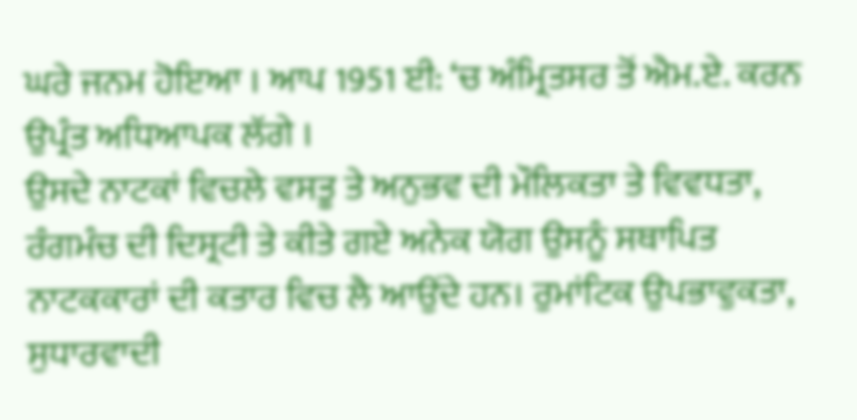ਘਰੇ ਜਨਮ ਹੋਇਆ । ਆਪ 1951 ਈ: ‘ਚ ਅੰਮ੍ਰਿਤਸਰ ਤੋਂ ਐਮ.ਏ. ਕਰਨ ਉਪ੍ਰੰਤ ਅਧਿਆਪਕ ਲੱਗੇ ।
ਉਸਦੇ ਨਾਟਕਾਂ ਵਿਚਲੇ ਵਸਤੂ ਤੇ ਅਨੁਭਵ ਦੀ ਮੌਲਿਕਤਾ ਤੇ ਵਿਵਧਤਾ, ਰੰਗਮੰਚ ਦੀ ਦਿਸ੍ਰਟੀ ਤੇ ਕੀਤੇ ਗਏ ਅਨੇਕ ਯੋਗ ਉਸਨੂੰ ਸਥਾਪਿਤ ਨਾਟਕਕਾਰਾਂ ਦੀ ਕਤਾਰ ਵਿਚ ਲੈ ਆਉਂਦੇ ਹਨ। ਰੁਮਾਂਟਿਕ ਉਪਭਾਵੁਕਤਾ, ਸੁਧਾਰਵਾਦੀ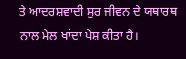ਤੇ ਆਦਰਸ਼ਵਾਦੀ ਸੁਰ ਜੀਵਨ ਦੇ ਯਥਾਰਥ ਨਾਲ ਮੇਲ ਖਾਂਦਾ ਪੇਸ਼ ਕੀਤਾ ਹੈ।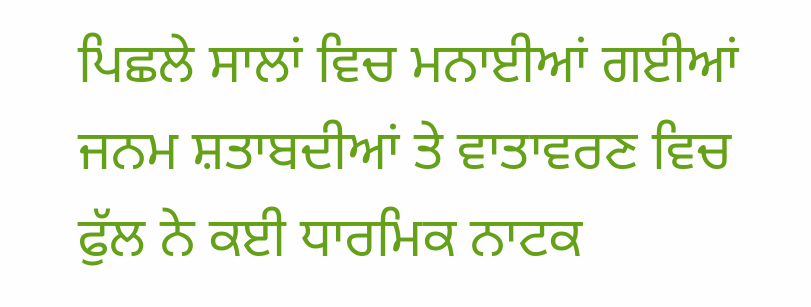ਪਿਛਲੇ ਸਾਲਾਂ ਵਿਚ ਮਨਾਈਆਂ ਗਈਆਂ ਜਨਮ ਸ਼ਤਾਬਦੀਆਂ ਤੇ ਵਾਤਾਵਰਣ ਵਿਚ ਫੁੱਲ ਨੇ ਕਈ ਧਾਰਮਿਕ ਨਾਟਕ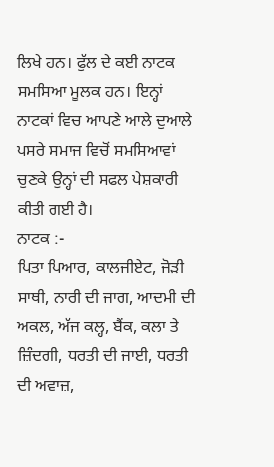ਲਿਖੇ ਹਨ। ਫੁੱਲ ਦੇ ਕਈ ਨਾਟਕ ਸਮਸਿਆ ਮੂਲਕ ਹਨ। ਇਨ੍ਹਾਂ ਨਾਟਕਾਂ ਵਿਚ ਆਪਣੇ ਆਲੇ ਦੁਆਲੇ ਪਸਰੇ ਸਮਾਜ ਵਿਚੋਂ ਸਮਸਿਆਵਾਂ ਚੁਣਕੇ ਉਨ੍ਹਾਂ ਦੀ ਸਫਲ ਪੇਸ਼ਕਾਰੀ ਕੀਤੀ ਗਈ ਹੈ।
ਨਾਟਕ :-
ਪਿਤਾ ਪਿਆਰ, ਕਾਲਜੀਏਟ, ਜੋੜੀ ਸਾਥੀ, ਨਾਰੀ ਦੀ ਜਾਗ, ਆਦਮੀ ਦੀ ਅਕਲ, ਅੱਜ ਕਲ੍ਹ, ਬੈਂਕ, ਕਲਾ ਤੇ ਜ਼ਿੰਦਗੀ, ਧਰਤੀ ਦੀ ਜਾਈ, ਧਰਤੀ ਦੀ ਅਵਾਜ਼,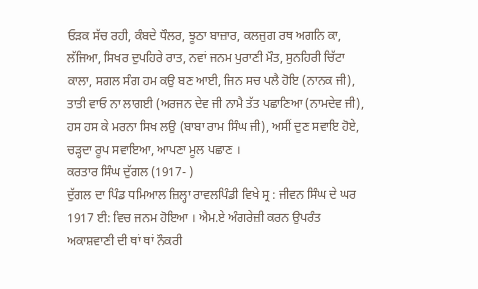ਓੜਕ ਸੱਚ ਰਹੀ, ਕੰਬਦੇ ਧੌਲਰ, ਝੂਠਾ ਬਾਜ਼ਾਰ, ਕਲਜੁਗ ਰਥ ਅਗਨਿ ਕਾ, ਲੱਜਿਆ, ਸਿਖਰ ਦੁਪਹਿਰੇ ਰਾਤ, ਨਵਾਂ ਜਨਮ ਪੁਰਾਣੀ ਮੌਤ, ਸੁਨਹਿਰੀ ਚਿੱਟਾ ਕਾਲਾ, ਸਗਲ ਸੰਗ ਹਮ ਕਉ ਬਣ ਆਈ, ਜਿਨ ਸਚ ਪਲੈ ਹੋਇ (ਨਾਨਕ ਜੀ), ਤਾਤੀ ਵਾਓ ਨਾ ਲਾਗਈ (ਅਰਜਨ ਦੇਵ ਜੀ ਨਾਮੈ ਤੱਤ ਪਛਾਣਿਆ (ਨਾਮਦੇਵ ਜੀ), ਹਸ ਹਸ ਕੇ ਮਰਨਾ ਸਿਖ ਲਉ (ਬਾਬਾ ਰਾਮ ਸਿੰਘ ਜੀ), ਅਸੀਂ ਦੁਣ ਸਵਾਇ ਹੋਏ, ਚੜ੍ਹਦਾ ਰੂਪ ਸਵਾਇਆ, ਆਪਣਾ ਮੂਲ ਪਛਾਣ ।
ਕਰਤਾਰ ਸਿੰਘ ਦੁੱਗਲ (1917- )
ਦੁੱਗਲ ਦਾ ਪਿੰਡ ਧਮਿਆਲ ਜ਼ਿਲ੍ਹਾ ਰਾਵਲਪਿੰਡੀ ਵਿਖੇ ਸ੍ਰ : ਜੀਵਨ ਸਿੰਘ ਦੇ ਘਰ 1917 ਈ: ਵਿਚ ਜਨਮ ਹੋਇਆ । ਐਮ.ਏ ਅੰਗਰੇਜ਼ੀ ਕਰਨ ਉਪਰੰਤ ਅਕਾਸ਼ਵਾਣੀ ਦੀ ਥਾਂ ਥਾਂ ਨੌਕਰੀ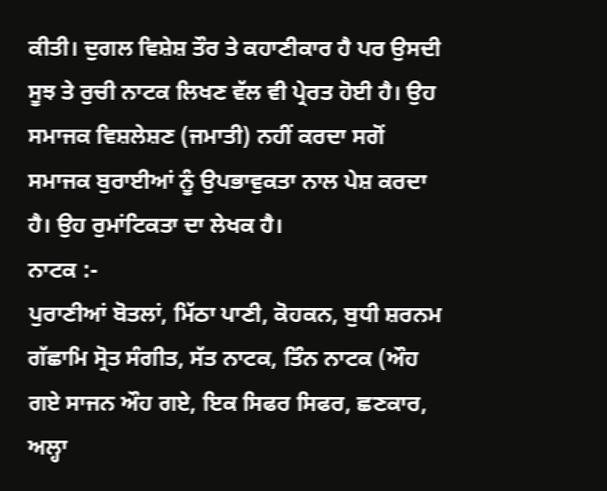ਕੀਤੀ। ਦੁਗਲ ਵਿਸ਼ੇਸ਼ ਤੌਰ ਤੇ ਕਹਾਣੀਕਾਰ ਹੈ ਪਰ ਉਸਦੀ ਸੂਝ ਤੇ ਰੁਚੀ ਨਾਟਕ ਲਿਖਣ ਵੱਲ ਵੀ ਪ੍ਰੇਰਤ ਹੋਈ ਹੈ। ਉਹ ਸਮਾਜਕ ਵਿਸ਼ਲੇਸ਼ਣ (ਜਮਾਤੀ) ਨਹੀਂ ਕਰਦਾ ਸਗੋਂ ਸਮਾਜਕ ਬੁਰਾਈਆਂ ਨੂੰ ਉਪਭਾਵੁਕਤਾ ਨਾਲ ਪੇਸ਼ ਕਰਦਾ ਹੈ। ਉਹ ਰੁਮਾਂਟਿਕਤਾ ਦਾ ਲੇਖਕ ਹੈ।
ਨਾਟਕ :-
ਪੁਰਾਣੀਆਂ ਬੋਤਲਾਂ, ਮਿੱਠਾ ਪਾਣੀ, ਕੋਹਕਨ, ਬੁਧੀ ਸ਼ਰਨਮ ਗੱਛਾਮਿ ਸ੍ਰੋਤ ਸੰਗੀਤ, ਸੱਤ ਨਾਟਕ, ਤਿੰਨ ਨਾਟਕ (ਔਹ ਗਏ ਸਾਜਨ ਔਹ ਗਏ, ਇਕ ਸਿਫਰ ਸਿਫਰ, ਛਣਕਾਰ, ਅਲ੍ਹਾ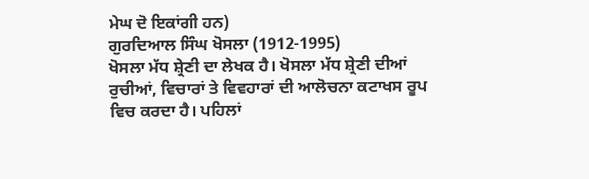ਮੇਘ ਦੋ ਇਕਾਂਗੀ ਹਨ)
ਗੁਰਦਿਆਲ ਸਿੰਘ ਖੋਸਲਾ (1912-1995)
ਖੋਸਲਾ ਮੱਧ ਸ਼੍ਰੇਣੀ ਦਾ ਲੇਖਕ ਹੈ। ਖੋਸਲਾ ਮੱਧ ਸ਼੍ਰੇਣੀ ਦੀਆਂ ਰੁਚੀਆਂ, ਵਿਚਾਰਾਂ ਤੇ ਵਿਵਹਾਰਾਂ ਦੀ ਆਲੋਚਨਾ ਕਟਾਖਸ ਰੂਪ ਵਿਚ ਕਰਦਾ ਹੈ। ਪਹਿਲਾਂ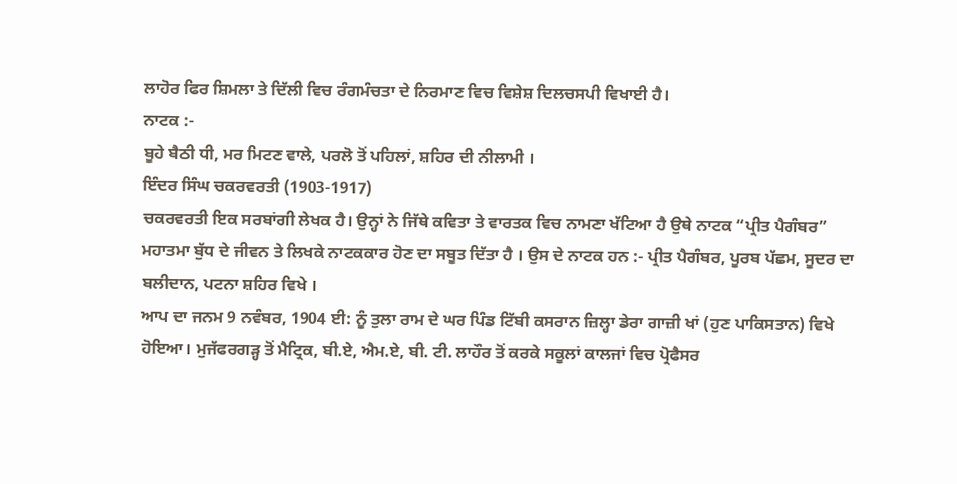ਲਾਹੋਰ ਫਿਰ ਸ਼ਿਮਲਾ ਤੇ ਦਿੱਲੀ ਵਿਚ ਰੰਗਮੰਚਤਾ ਦੇ ਨਿਰਮਾਣ ਵਿਚ ਵਿਸ਼ੇਸ਼ ਦਿਲਚਸਪੀ ਵਿਖਾਈ ਹੈ।
ਨਾਟਕ :-
ਬੂਹੇ ਬੈਠੀ ਧੀ, ਮਰ ਮਿਟਣ ਵਾਲੇ, ਪਰਲੋ ਤੋਂ ਪਹਿਲਾਂ, ਸ਼ਹਿਰ ਦੀ ਨੀਲਾਮੀ ।
ਇੰਦਰ ਸਿੰਘ ਚਕਰਵਰਤੀ (1903-1917)
ਚਕਰਵਰਤੀ ਇਕ ਸਰਬਾਂਗੀ ਲੇਖਕ ਹੈ। ਉਨ੍ਹਾਂ ਨੇ ਜਿੱਥੇ ਕਵਿਤਾ ਤੇ ਵਾਰਤਕ ਵਿਚ ਨਾਮਣਾ ਖੱਟਿਆ ਹੈ ਉਥੇ ਨਾਟਕ “ਪ੍ਰੀਤ ਪੈਗੰਬਰ” ਮਹਾਤਮਾ ਬੁੱਧ ਦੇ ਜੀਵਨ ਤੇ ਲਿਖਕੇ ਨਾਟਕਕਾਰ ਹੋਣ ਦਾ ਸਬੂਤ ਦਿੱਤਾ ਹੈ । ਉਸ ਦੇ ਨਾਟਕ ਹਨ :- ਪ੍ਰੀਤ ਪੈਗੰਬਰ, ਪੂਰਬ ਪੱਛਮ, ਸੂਦਰ ਦਾ ਬਲੀਦਾਨ, ਪਟਨਾ ਸ਼ਹਿਰ ਵਿਖੇ ।
ਆਪ ਦਾ ਜਨਮ 9 ਨਵੰਬਰ, 1904 ਈ: ਨੂੰ ਤੁਲਾ ਰਾਮ ਦੇ ਘਰ ਪਿੰਡ ਟਿੱਬੀ ਕਸਰਾਨ ਜ਼ਿਲ੍ਹਾ ਡੇਰਾ ਗਾਜ਼ੀ ਖਾਂ (ਹੁਣ ਪਾਕਿਸਤਾਨ) ਵਿਖੇ ਹੋਇਆ। ਮੁਜੱਫਰਗੜ੍ਹ ਤੋਂ ਮੈਟ੍ਰਿਕ, ਬੀ.ਏ, ਐਮ.ਏ, ਬੀ. ਟੀ. ਲਾਹੌਰ ਤੋਂ ਕਰਕੇ ਸਕੂਲਾਂ ਕਾਲਜਾਂ ਵਿਚ ਪ੍ਰੋਫੈਸਰ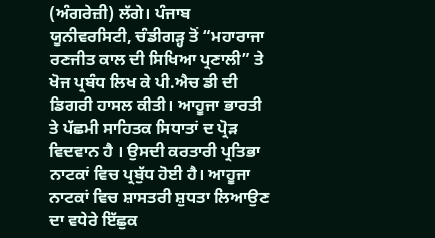(ਅੰਗਰੇਜ਼ੀ) ਲੱਗੇ। ਪੰਜਾਬ ਯੂਨੀਵਰਸਿਟੀ, ਚੰਡੀਗੜ੍ਹ ਤੋਂ “ਮਹਾਰਾਜਾ ਰਣਜੀਤ ਕਾਲ ਦੀ ਸਿਖਿਆ ਪ੍ਰਣਾਲੀ” ਤੇ ਖੋਜ ਪ੍ਰਬੰਧ ਲਿਖ ਕੇ ਪੀ.ਐਚ ਡੀ ਦੀ ਡਿਗਰੀ ਹਾਸਲ ਕੀਤੀ। ਆਹੂਜਾ ਭਾਰਤੀ ਤੇ ਪੱਛਮੀ ਸਾਹਿਤਕ ਸਿਧਾਤਾਂ ਦ ਪ੍ਰੋੜ ਵਿਦਵਾਨ ਹੈ । ਉਸਦੀ ਕਰਤਾਰੀ ਪ੍ਰਤਿਭਾ ਨਾਟਕਾਂ ਵਿਚ ਪ੍ਰਬੁੱਧ ਹੋਈ ਹੈ। ਆਹੂਜਾ ਨਾਟਕਾਂ ਵਿਚ ਸ਼ਾਸਤਰੀ ਸ਼ੁਧਤਾ ਲਿਆਉਣ ਦਾ ਵਧੇਰੇ ਇੱਛੁਕ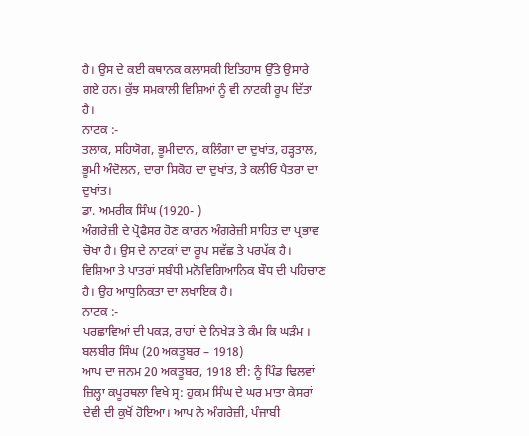ਹੈ। ਉਸ ਦੇ ਕਈ ਕਥਾਨਕ ਕਲਾਸਕੀ ਇਤਿਹਾਸ ਉੱਤੇ ਉਸਾਰੇ ਗਏ ਹਨ। ਕੁੱਝ ਸਮਕਾਲੀ ਵਿਸ਼ਿਆਂ ਨੂੰ ਵੀ ਨਾਟਕੀ ਰੂਪ ਦਿੱਤਾ ਹੈ।
ਨਾਟਕ :-
ਤਲਾਕ, ਸਹਿਯੋਗ, ਭੂਮੀਦਾਨ, ਕਲਿੰਗਾ ਦਾ ਦੁਖਾਂਤ, ਹੜ੍ਹਤਾਲ, ਭੂਮੀ ਅੰਦੋਲਨ, ਦਾਰਾ ਸਿਕੋਹ ਦਾ ਦੁਖਾਂਤ, ਤੇ ਕਲੀਓ ਪੈਤਰਾ ਦਾ ਦੁਖਾਂਤ।
ਡਾ. ਅਮਰੀਕ ਸਿੰਘ (1920- )
ਅੰਗਰੇਜ਼ੀ ਦੇ ਪ੍ਰੋਫੈਸਰ ਹੋਣ ਕਾਰਨ ਅੰਗਰੇਜ਼ੀ ਸਾਹਿਤ ਦਾ ਪ੍ਰਭਾਵ ਚੋਖਾ ਹੈ। ਉਸ ਦੇ ਨਾਟਕਾਂ ਦਾ ਰੂਪ ਸਵੱਛ ਤੇ ਪਰਪੱਕ ਹੈ। ਵਿਸ਼ਿਆ ਤੇ ਪਾਤਰਾਂ ਸਬੰਧੀ ਮਨੋਵਿਗਿਆਨਿਕ ਬੌਧ ਦੀ ਪਹਿਚਾਣ ਹੈ। ਉਹ ਆਧੁਨਿਕਤਾ ਦਾ ਲਖਾਇਕ ਹੈ।
ਨਾਟਕ :-
ਪਰਛਾਵਿਆਂ ਦੀ ਪਕੜ, ਰਾਹਾਂ ਦੇ ਨਿਖੇੜ ਤੇ ਕੰਮ ਕਿ ਘੜੰਮ ।
ਬਲਬੀਰ ਸਿੰਘ (20 ਅਕਤੂਬਰ – 1918)
ਆਪ ਦਾ ਜਨਮ 20 ਅਕਤੂਬਰ, 1918 ਈ: ਨੂੰ ਪਿੰਡ ਢਿਲਵਾਂ ਜ਼ਿਲ੍ਹਾ ਕਪੂਰਥਲਾ ਵਿਖੇ ਸ੍ਰ: ਹੁਕਮ ਸਿੰਘ ਦੇ ਘਰ ਮਾਤਾ ਕੇਸਰਾਂ ਦੇਵੀ ਦੀ ਕੁਖੋਂ ਹੋਇਆ। ਆਪ ਨੇ ਅੰਗਰੇਜ਼ੀ, ਪੰਜਾਬੀ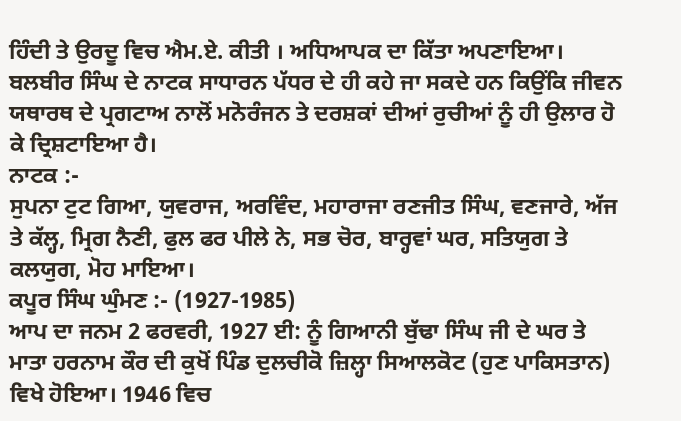ਹਿੰਦੀ ਤੇ ਉਰਦੂ ਵਿਚ ਐਮ.ਏ. ਕੀਤੀ । ਅਧਿਆਪਕ ਦਾ ਕਿੱਤਾ ਅਪਣਾਇਆ। ਬਲਬੀਰ ਸਿੰਘ ਦੇ ਨਾਟਕ ਸਾਧਾਰਨ ਪੱਧਰ ਦੇ ਹੀ ਕਹੇ ਜਾ ਸਕਦੇ ਹਨ ਕਿਉਂਕਿ ਜੀਵਨ ਯਥਾਰਥ ਦੇ ਪ੍ਰਗਟਾਅ ਨਾਲੋਂ ਮਨੋਰੰਜਨ ਤੇ ਦਰਸ਼ਕਾਂ ਦੀਆਂ ਰੁਚੀਆਂ ਨੂੰ ਹੀ ਉਲਾਰ ਹੋ ਕੇ ਦ੍ਰਿਸ਼ਟਾਇਆ ਹੈ।
ਨਾਟਕ :-
ਸੁਪਨਾ ਟੁਟ ਗਿਆ, ਯੁਵਰਾਜ, ਅਰਵਿੰਦ, ਮਹਾਰਾਜਾ ਰਣਜੀਤ ਸਿੰਘ, ਵਣਜਾਰੇ, ਅੱਜ ਤੇ ਕੱਲ੍ਹ, ਮ੍ਰਿਗ ਨੈਣੀ, ਫੁਲ ਫਰ ਪੀਲੇ ਨੇ, ਸਭ ਚੋਰ, ਬਾਰ੍ਹਵਾਂ ਘਰ, ਸਤਿਯੁਗ ਤੇ ਕਲਯੁਗ, ਮੋਹ ਮਾਇਆ।
ਕਪੂਰ ਸਿੰਘ ਘੁੰਮਣ :- (1927-1985)
ਆਪ ਦਾ ਜਨਮ 2 ਫਰਵਰੀ, 1927 ਈ: ਨੂੰ ਗਿਆਨੀ ਬੁੱਢਾ ਸਿੰਘ ਜੀ ਦੇ ਘਰ ਤੇ ਮਾਤਾ ਹਰਨਾਮ ਕੌਰ ਦੀ ਕੁਖੋਂ ਪਿੰਡ ਦੁਲਚੀਕੋ ਜ਼ਿਲ੍ਹਾ ਸਿਆਲਕੋਟ (ਹੁਣ ਪਾਕਿਸਤਾਨ) ਵਿਖੇ ਹੋਇਆ। 1946 ਵਿਚ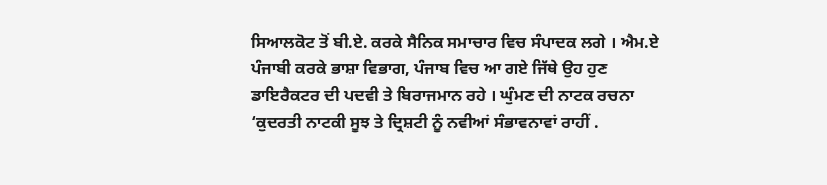ਸਿਆਲਕੋਟ ਤੋਂ ਬੀ.ਏ. ਕਰਕੇ ਸੈਨਿਕ ਸਮਾਚਾਰ ਵਿਚ ਸੰਪਾਦਕ ਲਗੇ । ਐਮ.ਏ ਪੰਜਾਬੀ ਕਰਕੇ ਭਾਸ਼ਾ ਵਿਭਾਗ, ਪੰਜਾਬ ਵਿਚ ਆ ਗਏ ਜਿੱਥੇ ਉਹ ਹੁਣ ਡਾਇਰੈਕਟਰ ਦੀ ਪਦਵੀ ਤੇ ਬਿਰਾਜਮਾਨ ਰਹੇ । ਘੁੰਮਣ ਦੀ ਨਾਟਕ ਰਚਨਾ ‘ਕੁਦਰਤੀ ਨਾਟਕੀ ਸੂਝ ਤੇ ਦ੍ਰਿਸ਼ਟੀ ਨੂੰ ਨਵੀਆਂ ਸੰਭਾਵਨਾਵਾਂ ਰਾਹੀਂ .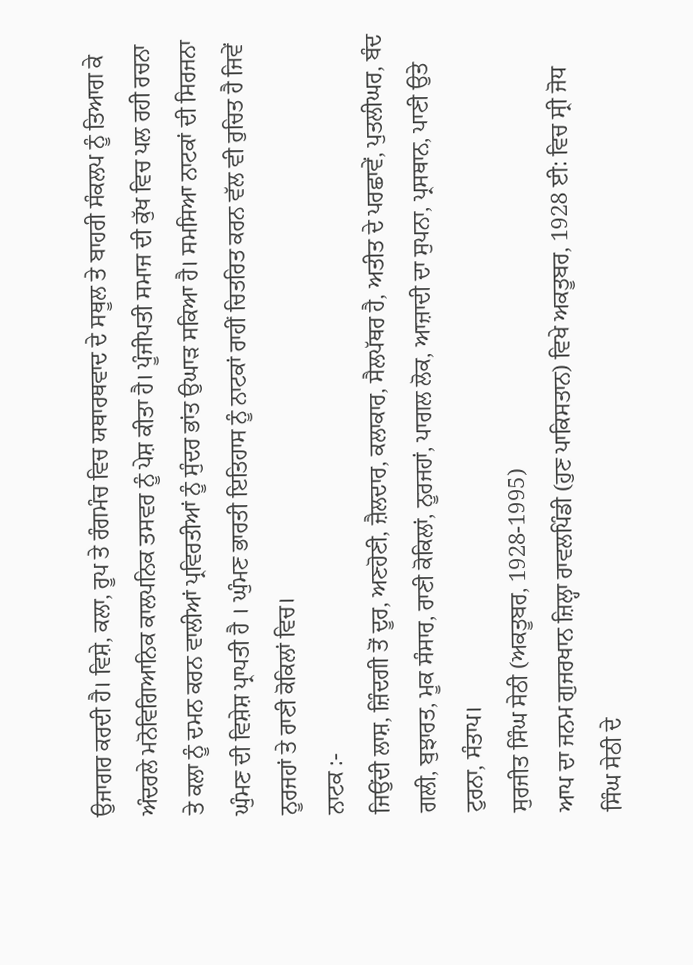ਉਜਾਗਰ ਕਰਦੀ ਹੈ। ਵਿਸ਼ੇ, ਕਲਾ, ਰੂਪ ਤੇ ਰੰਗਮੰਚ ਵਿਚ ਯਥਾਰਥਵਾਦ ਦੇ ਸਥੂਲ ਤੇ ਬਾਹਰੀ ਸੰਕਲਪ ਨੂੰ ਤਿਆਗ ਕੇ ਅੰਦਰਲੇ ਮਨੋਵਿਗਿਆਨਿਕ ਕਾਲਪਨਿਕ ਤਸਵਰ ਨੂੰ ਪੇਸ਼ ਕੀਤਾ ਹੈ। ਪੂੰਜੀਪਤੀ ਸਮਾਜ ਦੀ ਕੁੱਖ ਵਿਚ ਪਲ ਰਹੀ ਰਚਨਾ ਤੇ ਕਲਾ ਨੂੰ ਦਮਨ ਕਰਨ ਵਾਲੀਆਂ ਪ੍ਰਵਿਰਤੀਆਂ ਨੂੰ ਸੁੰਦਰ ਭਾਂਤ ਉਘਾੜ ਸਕਿਆ ਹੈ। ਸਮਸਿਆ ਨਾਟਕਾਂ ਦੀ ਸਿਰਜਨਾ ਘੁੰਮਣ ਦੀ ਵਿਸ਼ੇਸ਼ ਪ੍ਰਾਪਤੀ ਹੈ । ਘੁੰਮਣ ਭਾਰਤੀ ਇਤਿਹਾਸ ਨੂੰ ਨਾਟਕਾਂ ਰਾਹੀਂ ਚਿਤਰਿਤ ਕਰਨ ਵੱਲ ਵੀ ਰੁਚਿਤ ਹੈ ਜਿਵੇਂ ਨੂਰਜਹਾਂ ਤੇ ਰਾਣੀ ਕੋਕਿਲਾਂ ਵਿਚ।
ਨਾਟਕ :-
ਜਿਉਂਦੀ ਲਾਸ਼, ਜ਼ਿੰਦਗੀ ਤੋਂ ਦੂਰ, ਅਣਹੋਣੀ, ਜ਼ੈਲਦਾਰ, ਕਲਾਕਾਰ, ਸੈਲਪੱਥਰ ਹੈ, ਅਤੀਤ ਦੇ ਪਰਛਾਵੇਂ, ਪੁਤਲੀਘਰ, ਬੰਦ ਗਲੀ, ਬੁਝਾਰਤ, ਮੂਕ ਸੰਸਾਰ, ਰਾਣੀ ਕੋਕਿਲਾਂ, ਨੂਰਜਹਾਂ, ਪਾਗਲ ਲੋਕ, ਆਜ਼ਾਦੀ ਦਾ ਸੁਪਨਾ, ਪ੍ਰਸਥਾਨ, ਪਾਣੀ ਉਤੇ ਟੁਰਨਾ, ਸੰਤਾਪ।
ਸੁਰਜੀਤ ਸਿੰਘ ਸੇਠੀ (ਅਕਤੂਬਰ, 1928-1995)
ਆਪ ਦਾ ਜਨਮ ਗੁਜਰਖਾਨ ਜ਼ਿਲ੍ਹਾ ਰਾਵਲਪਿੰਡੀ (ਹੁਣ ਪਾਕਿਸਤਾਨ) ਵਿਖੇ ਅਕਤੂਬਰ, 1928 ਈ: ਵਿਚ ਸ੍ਰੀ ਜੋਧ ਸਿੰਘ ਸੇਠੀ ਦੇ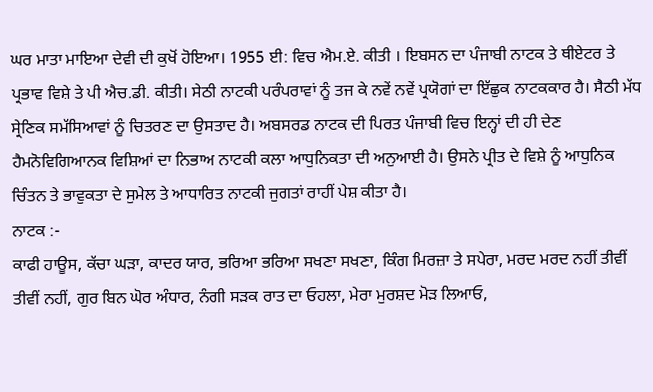ਘਰ ਮਾਤਾ ਮਾਇਆ ਦੇਵੀ ਦੀ ਕੁਖੋਂ ਹੋਇਆ। 1955 ਈ: ਵਿਚ ਐਮ.ਏ. ਕੀਤੀ । ਇਬਸਨ ਦਾ ਪੰਜਾਬੀ ਨਾਟਕ ਤੇ ਥੀਏਟਰ ਤੇ ਪ੍ਰਭਾਵ ਵਿਸ਼ੇ ਤੇ ਪੀ ਐਚ.ਡੀ. ਕੀਤੀ। ਸੇਠੀ ਨਾਟਕੀ ਪਰੰਪਰਾਵਾਂ ਨੂੰ ਤਜ ਕੇ ਨਵੇਂ ਨਵੇਂ ਪ੍ਰਯੋਗਾਂ ਦਾ ਇੱਛੁਕ ਨਾਟਕਕਾਰ ਹੈ। ਸੈਠੀ ਮੱਧ ਸ੍ਰੇਣਿਕ ਸਮੱਸਿਆਵਾਂ ਨੂੰ ਚਿਤਰਣ ਦਾ ਉਸਤਾਦ ਹੈ। ਅਬਸਰਡ ਨਾਟਕ ਦੀ ਪਿਰਤ ਪੰਜਾਬੀ ਵਿਚ ਇਨ੍ਹਾਂ ਦੀ ਹੀ ਦੇਣ ਹੈਮਨੋਵਿਗਿਆਨਕ ਵਿਸ਼ਿਆਂ ਦਾ ਨਿਭਾਅ ਨਾਟਕੀ ਕਲਾ ਆਧੁਨਿਕਤਾ ਦੀ ਅਨੁਆਈ ਹੈ। ਉਸਨੇ ਪ੍ਰੀਤ ਦੇ ਵਿਸ਼ੇ ਨੂੰ ਆਧੁਨਿਕ ਚਿੰਤਨ ਤੇ ਭਾਵੁਕਤਾ ਦੇ ਸੁਮੇਲ ਤੇ ਆਧਾਰਿਤ ਨਾਟਕੀ ਜੁਗਤਾਂ ਰਾਹੀਂ ਪੇਸ਼ ਕੀਤਾ ਹੈ।
ਨਾਟਕ :-
ਕਾਫੀ ਹਾਊਸ, ਕੱਚਾ ਘੜਾ, ਕਾਦਰ ਯਾਰ, ਭਰਿਆ ਭਰਿਆ ਸਖਣਾ ਸਖਣਾ, ਕਿੰਗ ਮਿਰਜ਼ਾ ਤੇ ਸਪੇਰਾ, ਮਰਦ ਮਰਦ ਨਹੀਂ ਤੀਵੀਂ ਤੀਵੀਂ ਨਹੀਂ, ਗੁਰ ਬਿਨ ਘੋਰ ਅੰਧਾਰ, ਨੰਗੀ ਸੜਕ ਰਾਤ ਦਾ ਓਹਲਾ, ਮੇਰਾ ਮੁਰਸ਼ਦ ਮੋੜ ਲਿਆਓ,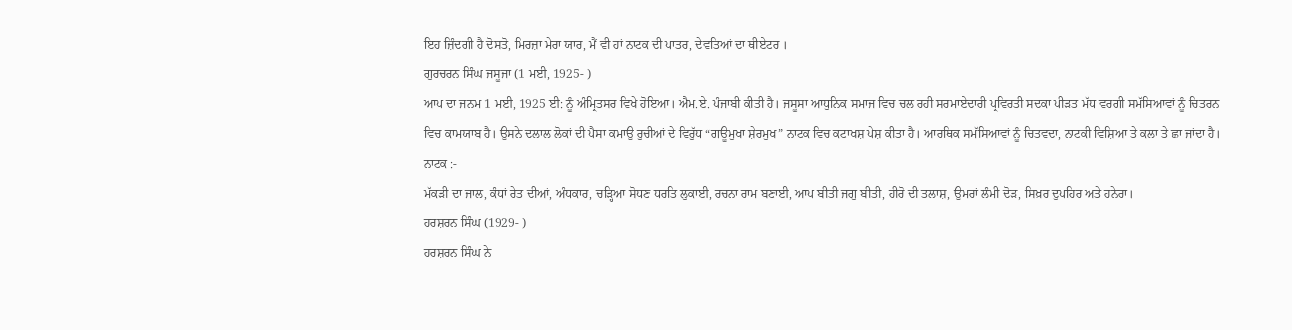ਇਹ ਜ਼ਿੰਦਗੀ ਹੈ ਦੋਸਤੋ, ਮਿਰਜ਼ਾ ਮੇਰਾ ਯਾਰ, ਮੈਂ ਵੀ ਹਾਂ ਨਾਟਕ ਦੀ ਪਾਤਰ, ਦੇਵਤਿਆਂ ਦਾ ਥੀਏਟਰ ।
ਗੁਰਚਰਨ ਸਿੰਘ ਜਸੂਜਾ (1 ਮਈ, 1925- )
ਆਪ ਦਾ ਜਨਮ 1 ਮਈ, 1925 ਈ: ਨੂੰ ਅੰਮ੍ਰਿਤਸਰ ਵਿਖੇ ਹੋਇਆ। ਐਮ.ਏ. ਪੰਜਾਬੀ ਕੀਤੀ ਹੈ। ਜਸੂਸਾ ਆਧੁਨਿਕ ਸਮਾਜ ਵਿਚ ਚਲ ਰਹੀ ਸਰਮਾਏਦਾਰੀ ਪ੍ਰਵਿਰਤੀ ਸਦਕਾ ਪੀੜਤ ਮੱਧ ਵਰਗੀ ਸਮੱਸਿਆਵਾਂ ਨੂੰ ਚਿਤਰਨ ਵਿਚ ਕਾਮਯਾਬ ਹੈ। ਉਸਨੇ ਦਲਾਲ ਲੋਕਾਂ ਦੀ ਪੈਸਾ ਕਮਾਉ ਰੁਚੀਆਂ ਦੇ ਵਿਰੁੱਧ “ਗਊਮੁਖਾ ਸ਼ੇਰਮੁਖ” ਨਾਟਕ ਵਿਚ ਕਟਾਖਸ਼ ਪੇਸ਼ ਕੀਤਾ ਹੈ। ਆਰਥਿਕ ਸਮੱਸਿਆਵਾਂ ਨੂੰ ਚਿਤਵਦਾ, ਨਾਟਕੀ ਵਿਸ਼ਿਆ ਤੇ ਕਲਾ ਤੇ ਛਾ ਜਾਂਦਾ ਹੈ।
ਨਾਟਕ :-
ਮੱਕੜੀ ਦਾ ਜਾਲ, ਕੰਧਾਂ ਰੇਤ ਦੀਆਂ, ਅੰਧਕਾਰ, ਚੜ੍ਹਿਆ ਸੋਧਣ ਧਰਤਿ ਲੁਕਾਈ, ਰਚਨਾ ਰਾਮ ਬਣਾਈ, ਆਪ ਬੀਤੀ ਜਗੁ ਬੀਤੀ, ਹੀਰੋ ਦੀ ਤਲਾਸ਼, ਉਮਰਾਂ ਲੰਮੀ ਦੋੜ, ਸਿਖ਼ਰ ਦੁਪਹਿਰ ਅਤੇ ਹਨੇਰਾ।
ਹਰਸ਼ਰਨ ਸਿੰਘ (1929- )
ਹਰਸ਼ਰਨ ਸਿੰਘ ਨੇ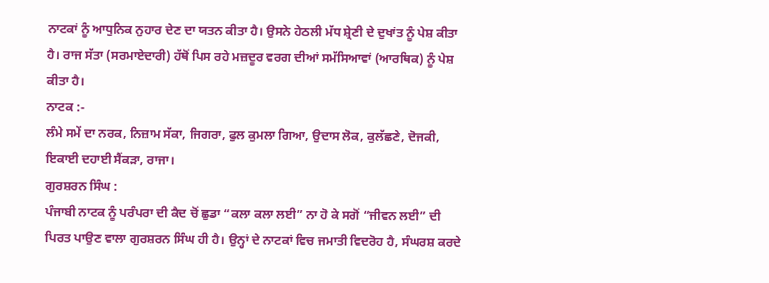ਨਾਟਕਾਂ ਨੂੰ ਆਧੁਨਿਕ ਨੁਹਾਰ ਦੇਣ ਦਾ ਯਤਨ ਕੀਤਾ ਹੈ। ਉਸਨੇ ਹੇਠਲੀ ਮੱਧ ਸ਼੍ਰੇਣੀ ਦੇ ਦੁਖਾਂਤ ਨੂੰ ਪੇਸ਼ ਕੀਤਾ ਹੈ। ਰਾਜ ਸੱਤਾ (ਸਰਮਾਏਦਾਰੀ) ਹੱਥੋਂ ਪਿਸ ਰਹੇ ਮਜ਼ਦੂਰ ਵਰਗ ਦੀਆਂ ਸਮੱਸਿਆਵਾਂ (ਆਰਥਿਕ) ਨੂੰ ਪੇਸ਼ ਕੀਤਾ ਹੈ।
ਨਾਟਕ :-
ਲੰਮੇ ਸਮੇਂ ਦਾ ਨਰਕ, ਨਿਜ਼ਾਮ ਸੱਕਾ, ਜਿਗਰਾ, ਫੁਲ ਕੁਮਲਾ ਗਿਆ, ਉਦਾਸ ਲੋਕ, ਕੁਲੱਛਣੇ, ਦੋਜਕੀ, ਇਕਾਈ ਦਹਾਈ ਸੈਂਕੜਾ, ਰਾਜਾ।
ਗੁਰਸ਼ਰਨ ਸਿੰਘ :
ਪੰਜਾਬੀ ਨਾਟਕ ਨੂੰ ਪਰੰਪਰਾ ਦੀ ਕੈਦ ਚੋਂ ਛੁਡਾ “ਕਲਾ ਕਲਾ ਲਈ” ਨਾ ਹੋ ਕੇ ਸਗੋਂ “ਜੀਵਨ ਲਈ” ਦੀ ਪਿਰਤ ਪਾਉਣ ਵਾਲਾ ਗੁਰਸ਼ਰਨ ਸਿੰਘ ਹੀ ਹੈ। ਉਨ੍ਹਾਂ ਦੇ ਨਾਟਕਾਂ ਵਿਚ ਜਮਾਤੀ ਵਿਦਰੋਹ ਹੈ, ਸੰਘਰਸ਼ ਕਰਦੇ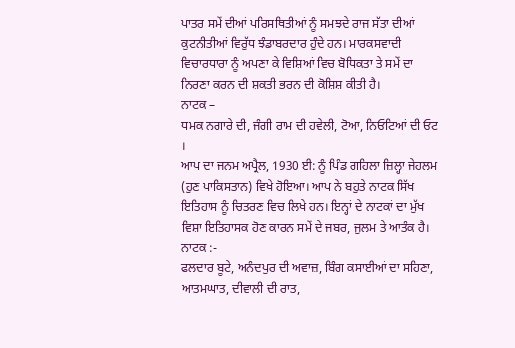ਪਾਤਰ ਸਮੇਂ ਦੀਆਂ ਪਰਿਸਥਿਤੀਆਂ ਨੂੰ ਸਮਝਦੇ ਰਾਜ ਸੱਤਾ ਦੀਆਂ ਕੁਟਨੀਤੀਆਂ ਵਿਰੁੱਧ ਝੰਡਾਬਰਦਾਰ ਹੁੰਦੇ ਹਨ। ਮਾਰਕਸਵਾਦੀ ਵਿਚਾਰਧਾਰਾ ਨੂੰ ਅਪਣਾ ਕੇ ਵਿਸ਼ਿਆਂ ਵਿਚ ਬੋਧਿਕਤਾ ਤੇ ਸਮੇਂ ਦਾ ਨਿਰਣਾ ਕਰਨ ਦੀ ਸ਼ਕਤੀ ਭਰਨ ਦੀ ਕੋਸ਼ਿਸ਼ ਕੀਤੀ ਹੈ।
ਨਾਟਕ –
ਧਮਕ ਨਗਾਰੇ ਦੀ, ਜੰਗੀ ਰਾਮ ਦੀ ਹਵੇਲੀ, ਟੋਆ, ਨਿਓਟਿਆਂ ਦੀ ਓਟ ।
ਆਪ ਦਾ ਜਨਮ ਅਪ੍ਰੈਲ, 1930 ਈ: ਨੂੰ ਪਿੰਡ ਗਹਿਲਾ ਜ਼ਿਲ੍ਹਾ ਜੇਹਲਮ (ਹੁਣ ਪਾਕਿਸਤਾਨ) ਵਿਖੇ ਹੋਇਆ। ਆਪ ਨੇ ਬਹੁਤੇ ਨਾਟਕ ਸਿੱਖ ਇਤਿਹਾਸ ਨੂੰ ਚਿਤਰਣ ਵਿਚ ਲਿਖੇ ਹਨ। ਇਨ੍ਹਾਂ ਦੇ ਨਾਟਕਾਂ ਦਾ ਮੁੱਖ ਵਿਸ਼ਾ ਇਤਿਹਾਸਕ ਹੋਣ ਕਾਰਨ ਸਮੇਂ ਦੇ ਜਬਰ, ਜੁਲਮ ਤੇ ਆਤੰਕ ਹੈ।
ਨਾਟਕ :-
ਫਲਦਾਰ ਬੂਟੇ, ਅਨੰਦਪੁਰ ਦੀ ਅਵਾਜ਼, ਬਿੰਗ ਕਸਾਈਆਂ ਦਾ ਸਹਿਣਾ, ਆਤਮਘਾਤ, ਦੀਵਾਲੀ ਦੀ ਰਾਤ,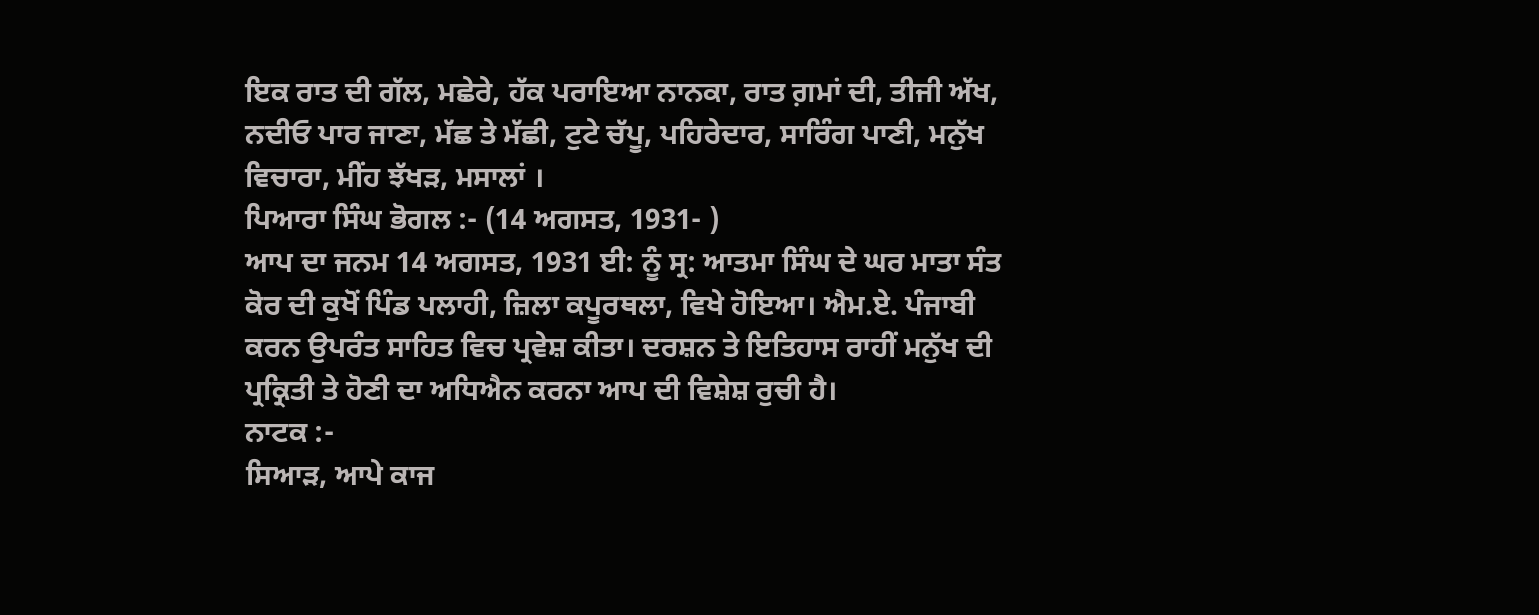ਇਕ ਰਾਤ ਦੀ ਗੱਲ, ਮਛੇਰੇ, ਹੱਕ ਪਰਾਇਆ ਨਾਨਕਾ, ਰਾਤ ਗ਼ਮਾਂ ਦੀ, ਤੀਜੀ ਅੱਖ, ਨਦੀਓ ਪਾਰ ਜਾਣਾ, ਮੱਛ ਤੇ ਮੱਛੀ, ਟੁਟੇ ਚੱਪੂ, ਪਹਿਰੇਦਾਰ, ਸਾਰਿੰਗ ਪਾਣੀ, ਮਨੁੱਖ ਵਿਚਾਰਾ, ਮੀਂਹ ਝੱਖੜ, ਮਸਾਲਾਂ ।
ਪਿਆਰਾ ਸਿੰਘ ਭੋਗਲ :- (14 ਅਗਸਤ, 1931- )
ਆਪ ਦਾ ਜਨਮ 14 ਅਗਸਤ, 1931 ਈ: ਨੂੰ ਸ੍ਰ: ਆਤਮਾ ਸਿੰਘ ਦੇ ਘਰ ਮਾਤਾ ਸੰਤ ਕੋਰ ਦੀ ਕੁਖੋਂ ਪਿੰਡ ਪਲਾਹੀ, ਜ਼ਿਲਾ ਕਪੂਰਥਲਾ, ਵਿਖੇ ਹੋਇਆ। ਐਮ.ਏ. ਪੰਜਾਬੀ ਕਰਨ ਉਪਰੰਤ ਸਾਹਿਤ ਵਿਚ ਪ੍ਰਵੇਸ਼ ਕੀਤਾ। ਦਰਸ਼ਨ ਤੇ ਇਤਿਹਾਸ ਰਾਹੀਂ ਮਨੁੱਖ ਦੀ ਪ੍ਰਕ੍ਰਿਤੀ ਤੇ ਹੋਣੀ ਦਾ ਅਧਿਐਨ ਕਰਨਾ ਆਪ ਦੀ ਵਿਸ਼ੇਸ਼ ਰੁਚੀ ਹੈ।
ਨਾਟਕ :-
ਸਿਆੜ, ਆਪੇ ਕਾਜ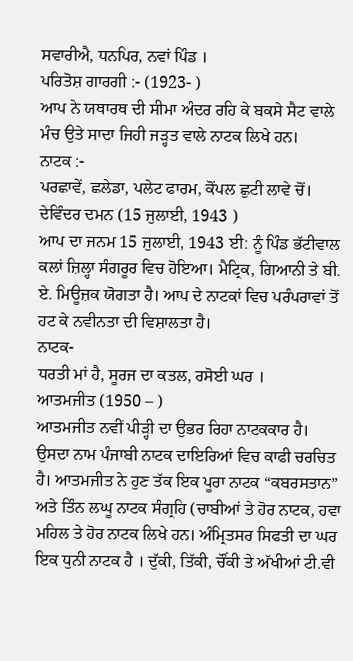ਸਵਾਰੀਐ, ਧਨਪਿਰ, ਨਵਾਂ ਪਿੰਡ ।
ਪਰਿਤੋਸ਼ ਗਾਰਗੀ :- (1923- )
ਆਪ ਨੇ ਯਥਾਰਥ ਦੀ ਸੀਮਾ ਅੰਦਰ ਰਹਿ ਕੇ ਬਕਸੇ ਸੈਟ ਵਾਲੇ ਮੰਚ ਉਤੇ ਸਾਦਾ ਜਿਹੀ ਜੜ੍ਹਤ ਵਾਲੇ ਨਾਟਕ ਲਿਖੇ ਹਨ।
ਨਾਟਕ :-
ਪਰਛਾਵੇਂ, ਛਲੇਡਾ, ਪਲੇਟ ਫਾਰਮ, ਕੋਂਪਲ ਛੁਟੀ ਲਾਵੇ ਚੋਂ।
ਦੇਵਿੰਦਰ ਦਮਨ (15 ਜੁਲਾਈ, 1943 )
ਆਪ ਦਾ ਜਨਮ 15 ਜੁਲਾਈ, 1943 ਈ: ਨੂੰ ਪਿੰਡ ਭੱਟੀਵਾਲ ਕਲਾਂ ਜ਼ਿਲ੍ਹਾ ਸੰਗਰੂਰ ਵਿਚ ਹੋਇਆ। ਮੈਟ੍ਰਿਕ, ਗਿਆਨੀ ਤੇ ਬੀ. ਏ. ਮਿਊਜ਼ਕ ਯੋਗਤਾ ਹੈ। ਆਪ ਦੇ ਨਾਟਕਾਂ ਵਿਚ ਪਰੰਪਰਾਵਾਂ ਤੋਂ ਹਟ ਕੇ ਨਵੀਨਤਾ ਦੀ ਵਿਸ਼ਾਲਤਾ ਹੈ।
ਨਾਟਕ-
ਧਰਤੀ ਮਾਂ ਹੈ, ਸੂਰਜ ਦਾ ਕਤਲ, ਰਸੋਈ ਘਰ ।
ਆਤਮਜੀਤ (1950 – )
ਆਤਮਜੀਤ ਨਵੀਂ ਪੀੜ੍ਹੀ ਦਾ ਉਭਰ ਰਿਹਾ ਨਾਟਕਕਾਰ ਹੈ। ਉਸਦਾ ਨਾਮ ਪੰਜਾਬੀ ਨਾਟਕ ਦਾਇਰਿਆਂ ਵਿਚ ਕਾਫੀ ਚਰਚਿਤ ਹੈ। ਆਤਮਜੀਤ ਨੇ ਹੁਣ ਤੱਕ ਇਕ ਪੂਰਾ ਨਾਟਕ “ਕਬਰਸਤਾਨ” ਅਤੇ ਤਿੰਨ ਲਘੂ ਨਾਟਕ ਸੰਗ੍ਰਹਿ (ਚਾਬੀਆਂ ਤੇ ਹੋਰ ਨਾਟਕ, ਹਵਾ ਮਹਿਲ ਤੇ ਹੋਰ ਨਾਟਕ ਲਿਖੇ ਹਨ। ਅੰਮ੍ਰਿਤਸਰ ਸਿਫਤੀ ਦਾ ਘਰ ਇਕ ਧੁਨੀ ਨਾਟਕ ਹੈ । ਦੁੱਕੀ, ਤਿੱਕੀ, ਚੌਂਕੀ ਤੇ ਅੱਖੀਆਂ ਟੀ.ਵੀ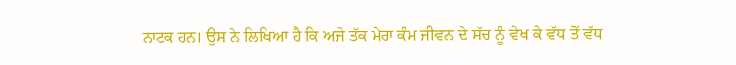ਨਾਟਕ ਹਨ। ਉਸ ਨੇ ਲਿਖਿਆ ਹੈ ਕਿ ਅਜੇ ਤੱਕ ਮੇਰਾ ਕੰਮ ਜੀਵਨ ਦੇ ਸੱਚ ਨੂੰ ਵੇਖ ਕੇ ਵੱਧ ਤੋਂ ਵੱਧ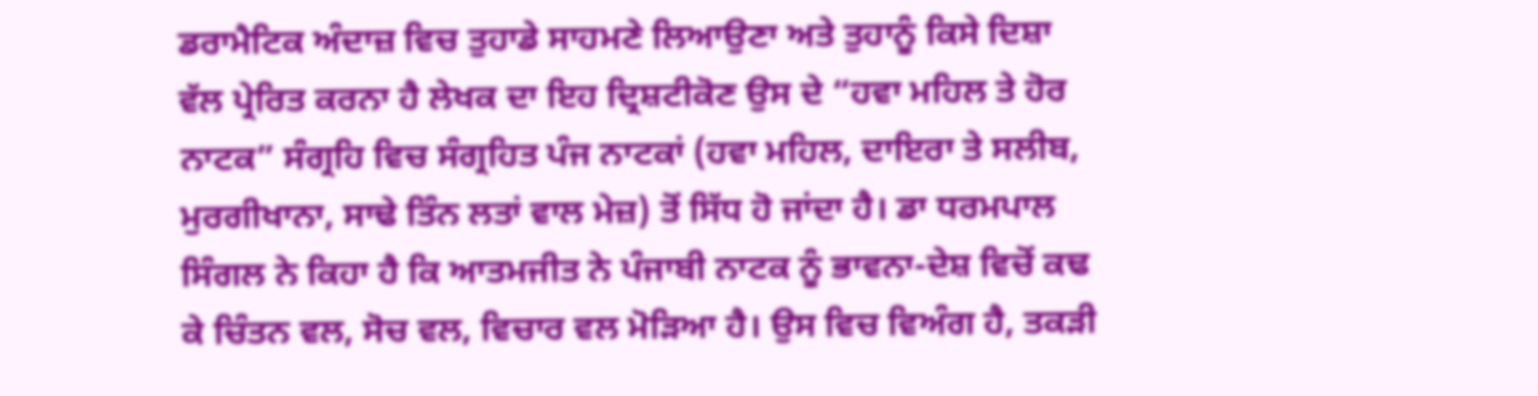ਡਰਾਮੈਟਿਕ ਅੰਦਾਜ਼ ਵਿਚ ਤੁਹਾਡੇ ਸਾਹਮਣੇ ਲਿਆਉਣਾ ਅਤੇ ਤੁਹਾਨੂੰ ਕਿਸੇ ਦਿਸ਼ਾ ਵੱਲ ਪ੍ਰੇਰਿਤ ਕਰਨਾ ਹੈ ਲੇਖਕ ਦਾ ਇਹ ਦ੍ਰਿਸ਼ਟੀਕੋਣ ਉਸ ਦੇ “ਹਵਾ ਮਹਿਲ ਤੇ ਹੋਰ ਨਾਟਕ” ਸੰਗ੍ਰਹਿ ਵਿਚ ਸੰਗ੍ਰਹਿਤ ਪੰਜ ਨਾਟਕਾਂ (ਹਵਾ ਮਹਿਲ, ਦਾਇਰਾ ਤੇ ਸਲੀਬ, ਮੁਰਗੀਖਾਨਾ, ਸਾਢੇ ਤਿੰਨ ਲਤਾਂ ਵਾਲ ਮੇਜ਼) ਤੋਂ ਸਿੱਧ ਹੋ ਜਾਂਦਾ ਹੈ। ਡਾ ਧਰਮਪਾਲ ਸਿੰਗਲ ਨੇ ਕਿਹਾ ਹੈ ਕਿ ਆਤਮਜੀਤ ਨੇ ਪੰਜਾਬੀ ਨਾਟਕ ਨੂੰ ਭਾਵਨਾ-ਦੇਸ਼ ਵਿਚੋਂ ਕਢ ਕੇ ਚਿੰਤਨ ਵਲ, ਸੋਚ ਵਲ, ਵਿਚਾਰ ਵਲ ਮੋੜਿਆ ਹੈ। ਉਸ ਵਿਚ ਵਿਅੰਗ ਹੈ, ਤਕੜੀ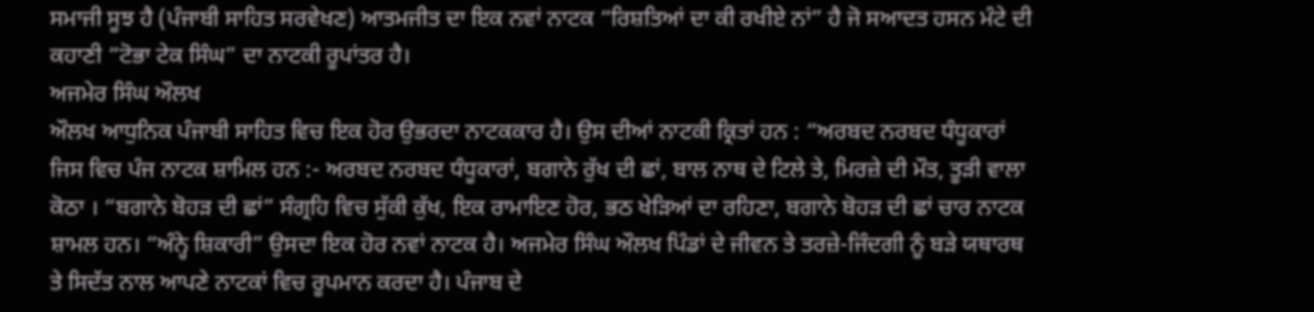ਸਮਾਜੀ ਸੂਝ ਹੈ (ਪੰਜਾਬੀ ਸਾਹਿਤ ਸਰਵੇਖਣ) ਆਤਮਜੀਤ ਦਾ ਇਕ ਨਵਾਂ ਨਾਟਕ “ਰਿਸ਼ਤਿਆਂ ਦਾ ਕੀ ਰਖੀਏ ਨਾਂ” ਹੈ ਜੋ ਸਆਦਤ ਹਸਨ ਮੰਟੇ ਦੀ ਕਹਾਣੀ “ਟੋਭਾ ਟੇਕ ਸਿੰਘ” ਦਾ ਨਾਟਕੀ ਰੂਪਾਂਤਰ ਹੈ।
ਅਜਮੇਰ ਸਿੰਘ ਔਲਖ
ਔਲਖ ਆਧੁਨਿਕ ਪੰਜਾਬੀ ਸਾਹਿਤ ਵਿਚ ਇਕ ਹੋਰ ਉਭਰਦਾ ਨਾਟਕਕਾਰ ਹੈ। ਉਸ ਦੀਆਂ ਨਾਟਕੀ ਕ੍ਰਿਤਾਂ ਹਨ : “ਅਰਬਦ ਨਰਬਦ ਧੰਧੂਕਾਰਾਂ ਜਿਸ ਵਿਚ ਪੰਜ ਨਾਟਕ ਸ਼ਾਮਿਲ ਹਨ :- ਅਰਬਦ ਨਰਬਦ ਧੰਧੂਕਾਰਾਂ, ਬਗਾਨੇ ਰੁੱਖ ਦੀ ਛਾਂ, ਬਾਲ ਨਾਥ ਦੇ ਟਿਲੇ ਤੇ, ਮਿਰਜ਼ੇ ਦੀ ਮੌਤ, ਤੂੜੀ ਵਾਲਾ ਕੋਠਾ । “ਬਗਾਨੇ ਬੋਹੜ ਦੀ ਛਾਂ” ਸੰਗ੍ਰਹਿ ਵਿਚ ਸੁੱਕੀ ਕੁੱਖ, ਇਕ ਰਾਮਾਇਣ ਹੋਰ, ਭਠ ਖੇੜਿਆਂ ਦਾ ਰਹਿਣਾ, ਬਗਾਨੇ ਬੋਹੜ ਦੀ ਛਾਂ ਚਾਰ ਨਾਟਕ ਸ਼ਾਮਲ ਹਨ। “ਅੰਨ੍ਹੇ ਸ਼ਿਕਾਰੀ” ਉਸਦਾ ਇਕ ਹੋਰ ਨਵਾਂ ਨਾਟਕ ਹੈ। ਅਜਮੇਰ ਸਿੰਘ ਔਲਖ ਪਿੰਡਾਂ ਦੇ ਜੀਵਨ ਤੇ ਤਰਜ਼ੇ-ਜਿੰਦਗੀ ਨੂੰ ਬੜੇ ਯਥਾਰਥ ਤੇ ਸਿਦੱਤ ਨਾਲ ਆਪਣੇ ਨਾਟਕਾਂ ਵਿਚ ਰੂਪਮਾਨ ਕਰਦਾ ਹੈ। ਪੰਜਾਬ ਦੇ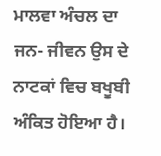ਮਾਲਵਾ ਅੰਚਲ ਦਾ ਜਨ- ਜੀਵਨ ਉਸ ਦੇ ਨਾਟਕਾਂ ਵਿਚ ਬਖੂਬੀ ਅੰਕਿਤ ਹੋਇਆ ਹੈ।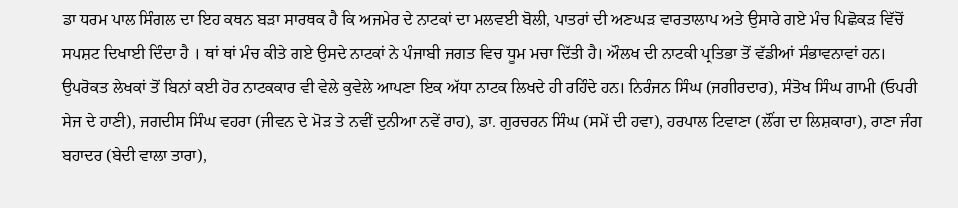ਡਾ ਧਰਮ ਪਾਲ ਸਿੰਗਲ ਦਾ ਇਹ ਕਥਨ ਬੜਾ ਸਾਰਥਕ ਹੈ ਕਿ ਅਜਮੇਰ ਦੇ ਨਾਟਕਾਂ ਦਾ ਮਲਵਈ ਬੋਲੀ, ਪਾਤਰਾਂ ਦੀ ਅਣਘੜ ਵਾਰਤਾਲਾਪ ਅਤੇ ਉਸਾਰੇ ਗਏ ਮੰਚ ਪਿਛੋਕੜ ਵਿੱਚੋਂ ਸਪਸ਼ਟ ਦਿਖਾਈ ਦਿੰਦਾ ਹੈ । ਥਾਂ ਥਾਂ ਮੰਚ ਕੀਤੇ ਗਏ ਉਸਦੇ ਨਾਟਕਾਂ ਨੇ ਪੰਜਾਬੀ ਜਗਤ ਵਿਚ ਧੂਮ ਮਚਾ ਦਿੱਤੀ ਹੈ। ਔਲਖ ਦੀ ਨਾਟਕੀ ਪ੍ਰਤਿਭਾ ਤੋਂ ਵੱਡੀਆਂ ਸੰਭਾਵਨਾਵਾਂ ਹਨ।
ਉਪਰੋਕਤ ਲੇਖਕਾਂ ਤੋਂ ਬਿਨਾਂ ਕਈ ਹੋਰ ਨਾਟਕਕਾਰ ਵੀ ਵੇਲੇ ਕੁਵੇਲੇ ਆਪਣਾ ਇਕ ਅੱਧਾ ਨਾਟਕ ਲਿਖਦੇ ਹੀ ਰਹਿੰਦੇ ਹਨ। ਨਿਰੰਜਨ ਸਿੰਘ (ਜਗੀਰਦਾਰ), ਸੰਤੋਖ ਸਿੰਘ ਗਾਮੀ (ਓਪਰੀ ਸੇਜ ਦੇ ਹਾਣੀ), ਜਗਦੀਸ ਸਿੰਘ ਵਹਰਾ (ਜੀਵਨ ਦੇ ਮੋੜ ਤੇ ਨਵੀਂ ਦੁਨੀਆ ਨਵੇਂ ਰਾਹ), ਡਾ. ਗੁਰਚਰਨ ਸਿੰਘ (ਸਮੇਂ ਦੀ ਹਵਾ), ਹਰਪਾਲ ਟਿਵਾਣਾ (ਲੌਂਗ ਦਾ ਲਿਸ਼ਕਾਰਾ), ਰਾਣਾ ਜੰਗ ਬਹਾਦਰ (ਬੇਦੀ ਵਾਲਾ ਤਾਰਾ),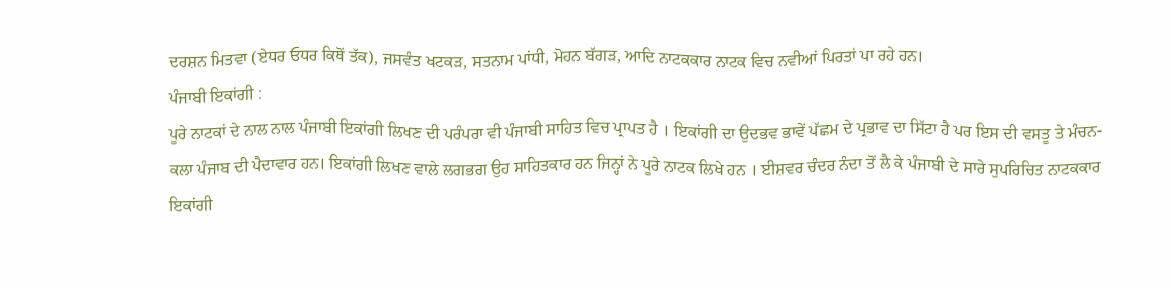ਦਰਸ਼ਨ ਮਿਤਵਾ (ਏਧਰ ਓਧਰ ਕਿਥੋਂ ਤੱਕ), ਜਸਵੰਤ ਖਟਕੜ, ਸਤਨਾਮ ਪਾਂਧੀ, ਮੋਹਨ ਬੱਗੜ, ਆਦਿ ਨਾਟਕਕਾਰ ਨਾਟਕ ਵਿਚ ਨਵੀਆਂ ਪਿਰਤਾਂ ਪਾ ਰਹੇ ਹਨ।
ਪੰਜਾਬੀ ਇਕਾਂਗੀ :
ਪੂਰੇ ਨਾਟਕਾਂ ਦੇ ਨਾਲ ਨਾਲ ਪੰਜਾਬੀ ਇਕਾਂਗੀ ਲਿਖਣ ਦੀ ਪਰੰਪਰਾ ਵੀ ਪੰਜਾਬੀ ਸਾਹਿਤ ਵਿਚ ਪ੍ਰਾਪਤ ਹੈ । ਇਕਾਂਗੀ ਦਾ ਉਦਭਵ ਭਾਵੇਂ ਪੱਛਮ ਦੇ ਪ੍ਰਭਾਵ ਦਾ ਸਿੱਟਾ ਹੈ ਪਰ ਇਸ ਦੀ ਵਸਤੂ ਤੇ ਮੰਚਨ- ਕਲਾ ਪੰਜਾਬ ਦੀ ਪੈਦਾਵਾਰ ਹਨ। ਇਕਾਂਗੀ ਲਿਖਣ ਵਾਲੇ ਲਗਭਗ ਉਹ ਸਾਹਿਤਕਾਰ ਹਨ ਜਿਨ੍ਹਾਂ ਨੇ ਪੂਰੇ ਨਾਟਕ ਲਿਖੇ ਹਨ । ਈਸ਼ਵਰ ਚੰਦਰ ਨੰਦਾ ਤੋਂ ਲੈ ਕੇ ਪੰਜਾਬੀ ਦੇ ਸਾਰੇ ਸੁਪਰਿਚਿਤ ਨਾਟਕਕਾਰ ਇਕਾਂਗੀ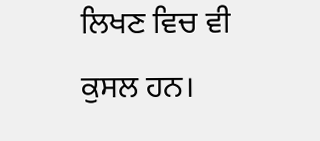ਲਿਖਣ ਵਿਚ ਵੀ ਕੁਸਲ ਹਨ।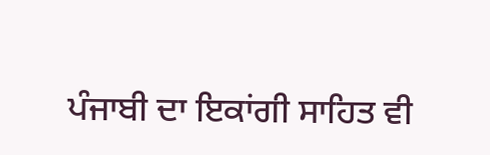ਪੰਜਾਬੀ ਦਾ ਇਕਾਂਗੀ ਸਾਹਿਤ ਵੀ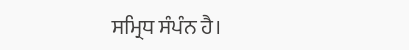ਸਮ੍ਰਿਧ ਸੰਪੰਨ ਹੈ।